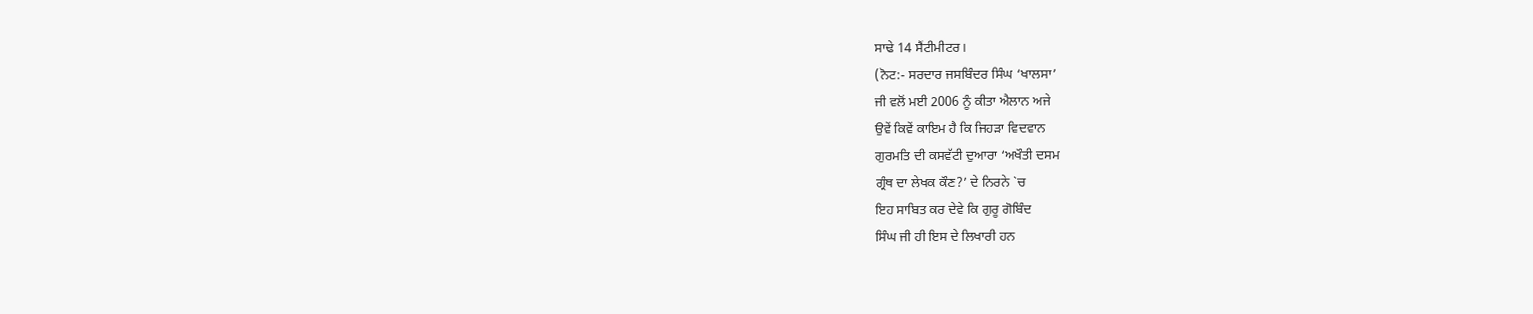ਸਾਢੇ 14 ਸੈਂਟੀਮੀਟਰ।
(ਨੋਟ:- ਸਰਦਾਰ ਜਸਬਿੰਦਰ ਸਿੰਘ ‘ਖਾਲਸਾ’
ਜੀ ਵਲੋਂ ਮਈ 2006 ਨੂੰ ਕੀਤਾ ਐਲਾਨ ਅਜੇ
ਉਵੇਂ ਕਿਵੇਂ ਕਾਇਮ ਹੈ ਕਿ ਜਿਹੜਾ ਵਿਦਵਾਨ
ਗੁਰਮਤਿ ਦੀ ਕਸਵੱਟੀ ਦੁਆਰਾ ‘ਅਖੌਤੀ ਦਸਮ
ਗ੍ਰੰਥ ਦਾ ਲੇਖਕ ਕੌਣ?’ ਦੇ ਨਿਰਨੇ `ਚ
ਇਹ ਸਾਬਿਤ ਕਰ ਦੇਵੇ ਕਿ ਗੁਰੂ ਗੋਬਿੰਦ
ਸਿੰਘ ਜੀ ਹੀ ਇਸ ਦੇ ਲਿਖਾਰੀ ਹਨ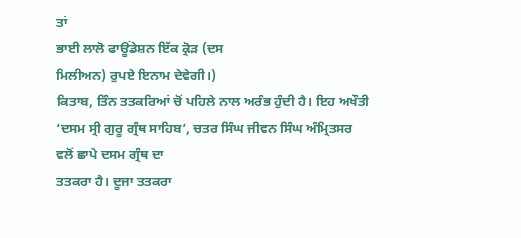ਤਾਂ
ਭਾਈ ਲਾਲੋ ਫਾਊਂਡੇਸ਼ਨ ਇੱਕ ਕ੍ਰੋੜ (ਦਸ
ਮਿਲੀਅਨ) ਰੁਪਏ ਇਨਾਮ ਦੇਵੇਗੀ।)
ਕਿਤਾਬ, ਤਿੰਨ ਤਤਕਰਿਆਂ ਚੋਂ ਪਹਿਲੇ ਨਾਲ ਅਰੰਭ ਹੁੰਦੀ ਹੈ। ਇਹ ਅਖੌਤੀ
‘ਦਸਮ ਸ੍ਰੀ ਗੁਰੂ ਗ੍ਰੰਥ ਸਾਹਿਬ’, ਚਤਰ ਸਿੰਘ ਜੀਵਨ ਸਿੰਘ ਅੰਮ੍ਰਿਤਸਰ ਵਲੋਂ ਛਾਪੇ ਦਸਮ ਗ੍ਰੰਥ ਦਾ
ਤਤਕਰਾ ਹੈ। ਦੂਜਾ ਤਤਕਰਾ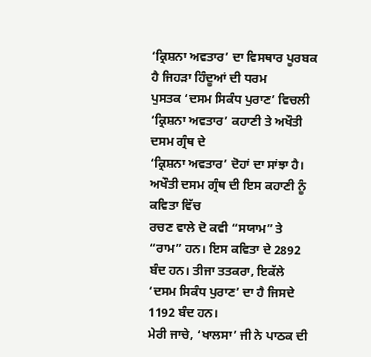‘ਕ੍ਰਿਸ਼ਨਾ ਅਵਤਾਰ’ ਦਾ ਵਿਸਥਾਰ ਪੂਰਬਕ ਹੈ ਜਿਹੜਾ ਹਿੰਦੂਆਂ ਦੀ ਧਰਮ
ਪੁਸਤਕ ‘ਦਸਮ ਸਿਕੰਧ ਪੁਰਾਣ’ ਵਿਚਲੀ ‘ਕ੍ਰਿਸ਼ਨਾ ਅਵਤਾਰ’ ਕਹਾਣੀ ਤੇ ਅਖੌਤੀ ਦਸਮ ਗ੍ਰੰਥ ਦੇ
‘ਕ੍ਰਿਸ਼ਨਾ ਅਵਤਾਰ’ ਦੋਹਾਂ ਦਾ ਸਾਂਝਾ ਹੈ। ਅਖੌਤੀ ਦਸਮ ਗ੍ਰੰਥ ਦੀ ਇਸ ਕਹਾਣੀ ਨੂੰ ਕਵਿਤਾ ਵਿੱਚ
ਰਚਣ ਵਾਲੇ ਦੋ ਕਵੀ “ਸਯਾਮ” ਤੇ “ਰਾਮ” ਹਨ। ਇਸ ਕਵਿਤਾ ਦੇ 2892 ਬੰਦ ਹਨ। ਤੀਜਾ ਤਤਕਰਾ, ਇਕੱਲੇ
‘ਦਸਮ ਸਿਕੰਧ ਪੁਰਾਣ’ ਦਾ ਹੈ ਜਿਸਦੇ 1192 ਬੰਦ ਹਨ।
ਮੇਰੀ ਜਾਚੇ, ‘ਖਾਲਸਾ’ ਜੀ ਨੇ ਪਾਠਕ ਦੀ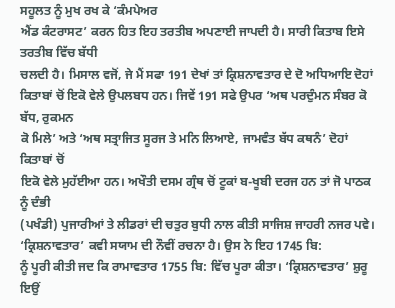ਸਹੂਲਤ ਨੂੰ ਮੁਖ ਰਖ ਕੇ ‘ਕੰਮਪੇਅਰ
ਐਂਡ ਕੰਟਰਾਸਟ’ ਕਰਨ ਹਿਤ ਇਹ ਤਰਤੀਬ ਅਪਣਾਈ ਜਾਪਦੀ ਹੈ। ਸਾਰੀ ਕਿਤਾਬ ਇਸੇ ਤਰਤੀਬ ਵਿੱਚ ਬੱਧੀ
ਚਲਦੀ ਹੈ। ਮਿਸਾਲ ਵਜੋਂ, ਜੇ ਮੈਂ ਸਫਾ 191 ਦੇਖਾਂ ਤਾਂ ਕ੍ਰਿਸ਼ਨਾਵਤਾਰ ਦੇ ਦੋ ਅਧਿਆਇ ਦੋਹਾਂ
ਕਿਤਾਬਾਂ ਚੋਂ ਇਕੋ ਵੇਲੇ ਉਪਲਬਧ ਹਨ। ਜਿਵੇਂ 191 ਸਫੇ ਉਪਰ ‘ਅਥ ਪਰਦੁੰਮਨ ਸੰਬਰ ਕੋ ਬੱਧ, ਰੁਕਮਨ
ਕੋ ਮਿਲੇ’ ਅਤੇ ‘ਅਥ ਸਤ੍ਰਾਜਿਤ ਸੂਰਜ ਤੇ ਮਨਿ ਲਿਆਏ, ਜਾਮਵੰਤ ਬੱਧ ਕਥਨੰ’ ਦੋਹਾਂ ਕਿਤਾਬਾਂ ਚੋਂ
ਇਕੋ ਵੇਲੇ ਮੁਹੱਈਆ ਹਨ। ਅਖੌਤੀ ਦਸਮ ਗ੍ਰੰਥ ਚੋਂ ਟੂਕਾਂ ਬ-ਖੂਬੀ ਦਰਜ ਹਨ ਤਾਂ ਜੋ ਪਾਠਕ ਨੂੰ ਦੰਭੀ
(ਪਖੰਡੀ) ਪੁਜਾਰੀਆਂ ਤੇ ਲੀਡਰਾਂ ਦੀ ਚਤੁਰ ਬੁਧੀ ਨਾਲ ਕੀਤੀ ਸਾਜਿਸ਼ ਜਾਹਰੀ ਨਜਰ ਪਵੇ।
‘ਕ੍ਰਿਸ਼ਨਾਵਤਾਰ’ ਕਵੀ ਸਯਾਮ ਦੀ ਨੌਵੀਂ ਰਚਨਾ ਹੈ। ਉਸ ਨੇ ਇਹ 1745 ਬਿ:
ਨੂੰ ਪੂਰੀ ਕੀਤੀ ਜਦ ਕਿ ਰਾਮਾਵਤਾਰ 1755 ਬਿ: ਵਿੱਚ ਪੂਰਾ ਕੀਤਾ। ‘ਕ੍ਰਿਸ਼ਨਾਵਤਾਰ’ ਸ਼ੁਰੂ ਇਉਂ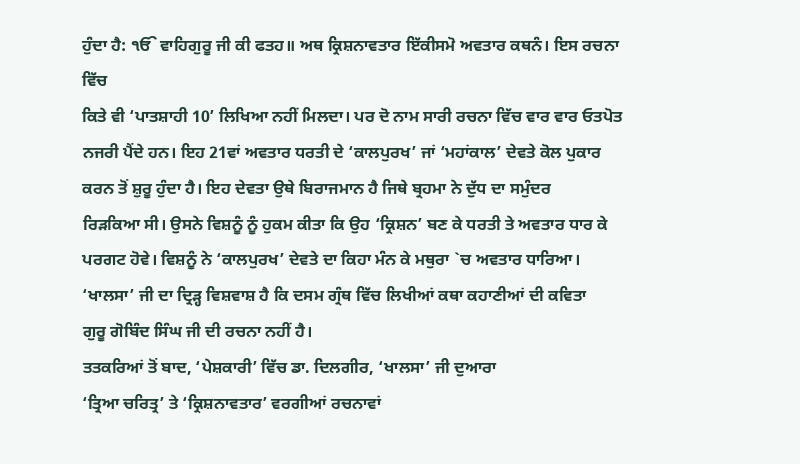ਹੁੰਦਾ ਹੈ: ੴ ਵਾਹਿਗੁਰੂ ਜੀ ਕੀ ਫਤਹ॥ ਅਥ ਕ੍ਰਿਸ਼ਨਾਵਤਾਰ ਇੱਕੀਸਮੋ ਅਵਤਾਰ ਕਥਨੰ। ਇਸ ਰਚਨਾ ਵਿੱਚ
ਕਿਤੇ ਵੀ ‘ਪਾਤਸ਼ਾਹੀ 10’ ਲਿਖਿਆ ਨਹੀਂ ਮਿਲਦਾ। ਪਰ ਦੋ ਨਾਮ ਸਾਰੀ ਰਚਨਾ ਵਿੱਚ ਵਾਰ ਵਾਰ ਓਤਪੋਤ
ਨਜਰੀ ਪੈਂਦੇ ਹਨ। ਇਹ 21ਵਾਂ ਅਵਤਾਰ ਧਰਤੀ ਦੇ ‘ਕਾਲਪੁਰਖ’ ਜਾਂ ‘ਮਹਾਂਕਾਲ’ ਦੇਵਤੇ ਕੋਲ ਪੁਕਾਰ
ਕਰਨ ਤੋਂ ਸ਼ੁਰੂ ਹੁੰਦਾ ਹੈ। ਇਹ ਦੇਵਤਾ ਉਥੇ ਬਿਰਾਜਮਾਨ ਹੈ ਜਿਥੇ ਬ੍ਰਹਮਾ ਨੇ ਦੁੱਧ ਦਾ ਸਮੁੰਦਰ
ਰਿੜਕਿਆ ਸੀ। ਉਸਨੇ ਵਿਸ਼ਨੂੰ ਨੂੰ ਹੁਕਮ ਕੀਤਾ ਕਿ ਉਹ ‘ਕ੍ਰਿਸ਼ਨ’ ਬਣ ਕੇ ਧਰਤੀ ਤੇ ਅਵਤਾਰ ਧਾਰ ਕੇ
ਪਰਗਟ ਹੋਵੇ। ਵਿਸ਼ਨੂੰ ਨੇ ‘ਕਾਲਪੁਰਖ’ ਦੇਵਤੇ ਦਾ ਕਿਹਾ ਮੰਨ ਕੇ ਮਥੁਰਾ `ਚ ਅਵਤਾਰ ਧਾਰਿਆ।
‘ਖਾਲਸਾ’ ਜੀ ਦਾ ਦ੍ਰਿੜ੍ਹ ਵਿਸ਼ਵਾਸ਼ ਹੈ ਕਿ ਦਸਮ ਗ੍ਰੰਥ ਵਿੱਚ ਲਿਖੀਆਂ ਕਥਾ ਕਹਾਣੀਆਂ ਦੀ ਕਵਿਤਾ
ਗੁਰੂ ਗੋਬਿੰਦ ਸਿੰਘ ਜੀ ਦੀ ਰਚਨਾ ਨਹੀਂ ਹੈ।
ਤਤਕਰਿਆਂ ਤੋਂ ਬਾਦ, ‘ਪੇਸ਼ਕਾਰੀ’ ਵਿੱਚ ਡਾ. ਦਿਲਗੀਰ, ‘ਖਾਲਸਾ’ ਜੀ ਦੁਆਰਾ
‘ਤ੍ਰਿਆ ਚਰਿਤ੍ਰ’ ਤੇ ‘ਕ੍ਰਿਸ਼ਨਾਵਤਾਰ’ ਵਰਗੀਆਂ ਰਚਨਾਵਾਂ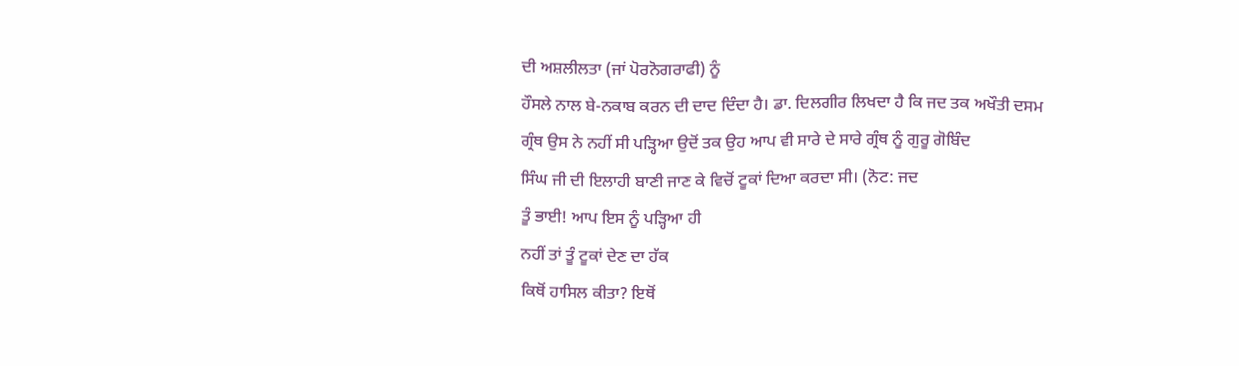ਦੀ ਅਸ਼ਲੀਲਤਾ (ਜਾਂ ਪੋਰਨੋਗਰਾਫੀ) ਨੂੰ
ਹੌਸਲੇ ਨਾਲ ਬੇ-ਨਕਾਬ ਕਰਨ ਦੀ ਦਾਦ ਦਿੰਦਾ ਹੈ। ਡਾ. ਦਿਲਗੀਰ ਲਿਖਦਾ ਹੈ ਕਿ ਜਦ ਤਕ ਅਖੌਤੀ ਦਸਮ
ਗ੍ਰੰਥ ਉਸ ਨੇ ਨਹੀਂ ਸੀ ਪੜ੍ਹਿਆ ਉਦੋਂ ਤਕ ਉਹ ਆਪ ਵੀ ਸਾਰੇ ਦੇ ਸਾਰੇ ਗ੍ਰੰਥ ਨੂੰ ਗੁਰੂ ਗੋਬਿੰਦ
ਸਿੰਘ ਜੀ ਦੀ ਇਲਾਹੀ ਬਾਣੀ ਜਾਣ ਕੇ ਵਿਚੋਂ ਟੂਕਾਂ ਦਿਆ ਕਰਦਾ ਸੀ। (ਨੋਟ: ਜਦ
ਤੂੰ ਭਾਈ! ਆਪ ਇਸ ਨੂੰ ਪੜ੍ਹਿਆ ਹੀ
ਨਹੀਂ ਤਾਂ ਤੂੰ ਟੂਕਾਂ ਦੇਣ ਦਾ ਹੱਕ
ਕਿਥੋਂ ਹਾਸਿਲ ਕੀਤਾ? ਇਥੋਂ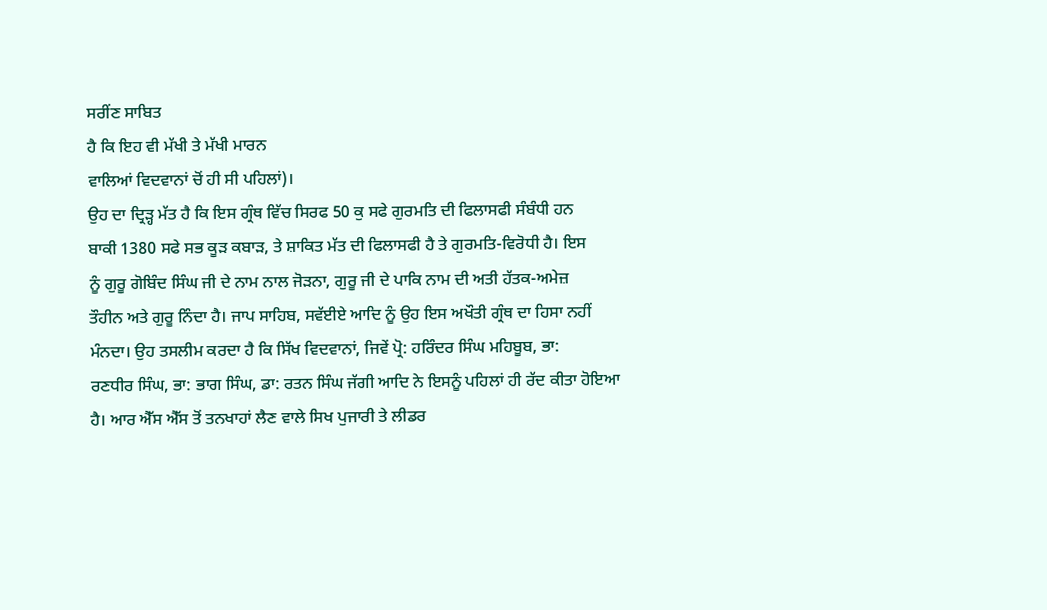ਸਰੀਂਣ ਸਾਬਿਤ
ਹੈ ਕਿ ਇਹ ਵੀ ਮੱਖੀ ਤੇ ਮੱਖੀ ਮਾਰਨ
ਵਾਲਿਆਂ ਵਿਦਵਾਨਾਂ ਚੋਂ ਹੀ ਸੀ ਪਹਿਲਾਂ)।
ਉਹ ਦਾ ਦ੍ਰਿੜ੍ਹ ਮੱਤ ਹੈ ਕਿ ਇਸ ਗ੍ਰੰਥ ਵਿੱਚ ਸਿਰਫ 50 ਕੁ ਸਫੇ ਗੁਰਮਤਿ ਦੀ ਫਿਲਾਸਫੀ ਸੰਬੰਧੀ ਹਨ
ਬਾਕੀ 1380 ਸਫੇ ਸਭ ਕੂੜ ਕਬਾੜ, ਤੇ ਸ਼ਾਕਿਤ ਮੱਤ ਦੀ ਫਿਲਾਸਫੀ ਹੈ ਤੇ ਗੁਰਮਤਿ-ਵਿਰੋਧੀ ਹੈ। ਇਸ
ਨੂੰ ਗੁਰੂ ਗੋਬਿੰਦ ਸਿੰਘ ਜੀ ਦੇ ਨਾਮ ਨਾਲ ਜੋੜਨਾ, ਗੁਰੂ ਜੀ ਦੇ ਪਾਕਿ ਨਾਮ ਦੀ ਅਤੀ ਹੱਤਕ-ਅਮੇਜ਼
ਤੌਹੀਨ ਅਤੇ ਗੁਰੂ ਨਿੰਦਾ ਹੈ। ਜਾਪ ਸਾਹਿਬ, ਸਵੱਈਏ ਆਦਿ ਨੂੰ ਉਹ ਇਸ ਅਖੌਤੀ ਗ੍ਰੰਥ ਦਾ ਹਿਸਾ ਨਹੀਂ
ਮੰਨਦਾ। ਉਹ ਤਸਲੀਮ ਕਰਦਾ ਹੈ ਕਿ ਸਿੱਖ ਵਿਦਵਾਨਾਂ, ਜਿਵੇਂ ਪ੍ਰੋ: ਹਰਿੰਦਰ ਸਿੰਘ ਮਹਿਬੂਬ, ਭਾ:
ਰਣਧੀਰ ਸਿੰਘ, ਭਾ: ਭਾਗ ਸਿੰਘ, ਡਾ: ਰਤਨ ਸਿੰਘ ਜੱਗੀ ਆਦਿ ਨੇ ਇਸਨੂੰ ਪਹਿਲਾਂ ਹੀ ਰੱਦ ਕੀਤਾ ਹੋਇਆ
ਹੈ। ਆਰ ਐੱਸ ਐੱਸ ਤੋਂ ਤਨਖਾਹਾਂ ਲੈਣ ਵਾਲੇ ਸਿਖ ਪੁਜਾਰੀ ਤੇ ਲੀਡਰ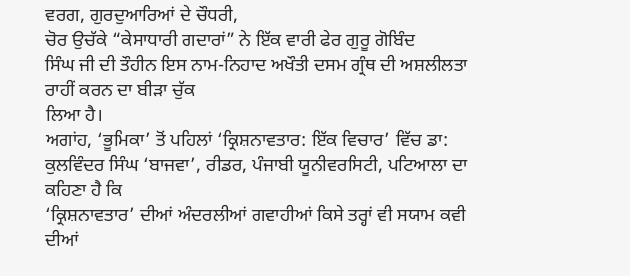ਵਰਗ, ਗੁਰਦੁਆਰਿਆਂ ਦੇ ਚੌਧਰੀ,
ਚੋਰ ਉਚੱਕੇ “ਕੇਸਾਧਾਰੀ ਗਦਾਰਾਂ” ਨੇ ਇੱਕ ਵਾਰੀ ਫੇਰ ਗੁਰੂ ਗੋਬਿੰਦ
ਸਿੰਘ ਜੀ ਦੀ ਤੌਹੀਨ ਇਸ ਨਾਮ-ਨਿਹਾਦ ਅਖੌਤੀ ਦਸਮ ਗ੍ਰੰਥ ਦੀ ਅਸ਼ਲੀਲਤਾ ਰਾਹੀਂ ਕਰਨ ਦਾ ਬੀੜਾ ਚੁੱਕ
ਲਿਆ ਹੈ।
ਅਗਾਂਹ, ‘ਭੂਮਿਕਾ’ ਤੋਂ ਪਹਿਲਾਂ ‘ਕ੍ਰਿਸ਼ਨਾਵਤਾਰ: ਇੱਕ ਵਿਚਾਰ’ ਵਿੱਚ ਡਾ:
ਕੁਲਵਿੰਦਰ ਸਿੰਘ ‘ਬਾਜਵਾ’, ਰੀਡਰ, ਪੰਜਾਬੀ ਯੂਨੀਵਰਸਿਟੀ, ਪਟਿਆਲਾ ਦਾ ਕਹਿਣਾ ਹੈ ਕਿ
‘ਕ੍ਰਿਸ਼ਨਾਵਤਾਰ’ ਦੀਆਂ ਅੰਦਰਲੀਆਂ ਗਵਾਹੀਆਂ ਕਿਸੇ ਤਰ੍ਹਾਂ ਵੀ ਸਯਾਮ ਕਵੀ ਦੀਆਂ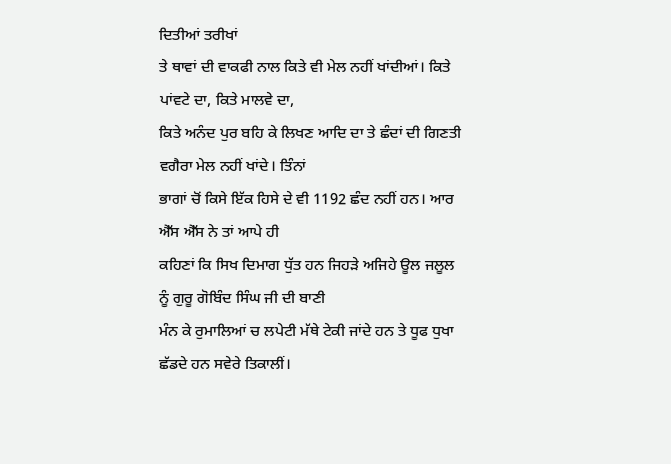ਦਿਤੀਆਂ ਤਰੀਖਾਂ
ਤੇ ਥਾਵਾਂ ਦੀ ਵਾਕਫੀ ਨਾਲ ਕਿਤੇ ਵੀ ਮੇਲ ਨਹੀਂ ਖਾਂਦੀਆਂ। ਕਿਤੇ ਪਾਂਵਟੇ ਦਾ, ਕਿਤੇ ਮਾਲਵੇ ਦਾ,
ਕਿਤੇ ਅਨੰਦ ਪੁਰ ਬਹਿ ਕੇ ਲਿਖਣ ਆਦਿ ਦਾ ਤੇ ਛੰਦਾਂ ਦੀ ਗਿਣਤੀ ਵਗੈਰਾ ਮੇਲ ਨਹੀਂ ਖਾਂਦੇ। ਤਿੰਨਾਂ
ਭਾਗਾਂ ਚੋਂ ਕਿਸੇ ਇੱਕ ਹਿਸੇ ਦੇ ਵੀ 1192 ਛੰਦ ਨਹੀਂ ਹਨ। ਆਰ ਐੱਸ ਐੱਸ ਨੇ ਤਾਂ ਆਪੇ ਹੀ
ਕਹਿਣਾਂ ਕਿ ਸਿਖ ਦਿਮਾਗ ਧੁੱਤ ਹਨ ਜਿਹੜੇ ਅਜਿਹੇ ਊਲ ਜਲੂਲ ਨੂੰ ਗੁਰੂ ਗੋਬਿੰਦ ਸਿੰਘ ਜੀ ਦੀ ਬਾਣੀ
ਮੰਨ ਕੇ ਰੁਮਾਲਿਆਂ ਚ ਲਪੇਟੀ ਮੱਥੇ ਟੇਕੀ ਜਾਂਦੇ ਹਨ ਤੇ ਧੂਫ ਧੁਖਾ ਛੱਡਦੇ ਹਨ ਸਵੇਰੇ ਤਿਕਾਲੀਂ।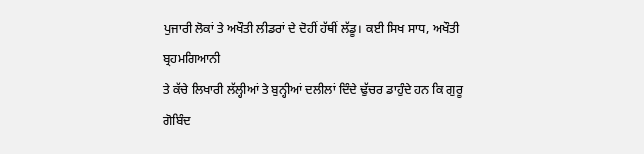ਪੁਜਾਰੀ ਲੋਕਾਂ ਤੇ ਅਖੌਤੀ ਲੀਡਰਾਂ ਦੇ ਦੋਹੀਂ ਹੱਥੀਂ ਲੱਡੂ। ਕਈ ਸਿਖ ਸਾਧ, ਅਖੌਤੀ ਬ੍ਰਹਮਗਿਆਨੀ
ਤੇ ਕੱਚੇ ਲਿਖਾਰੀ ਲੱਲ੍ਹੀਆਂ ਤੇ ਬੁਨ੍ਹੀਆਂ ਦਲੀਲਾਂ ਦਿੰਦੇ ਢੁੱਚਰ ਡਾਹੁੰਦੇ ਹਨ ਕਿ ਗੁਰੂ ਗੋਬਿੰਦ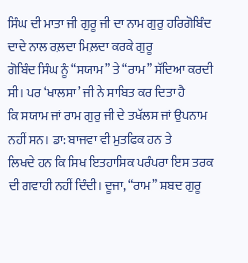ਸਿੰਘ ਦੀ ਮਾਤਾ ਜੀ ਗੁਰੂ ਜੀ ਦਾ ਨਾਮ ਗੁਰੁ ਹਰਿਗੋਬਿੰਦ ਦਾਦੇ ਨਾਲ ਰਲ਼ਦਾ ਮਿਲ਼ਦਾ ਕਰਕੇ ਗੁਰੂ
ਗੋਬਿੰਦ ਸਿੰਘ ਨੂੰ “ਸਯਾਮ” ਤੇ “ਰਾਮ” ਸੱਦਿਆ ਕਰਦੀ ਸੀ। ਪਰ ‘ਖਾਲਸਾ’ ਜੀ ਨੇ ਸਾਬਿਤ ਕਰ ਦਿਤਾ ਹੈ
ਕਿ ਸਯਾਮ ਜਾਂ ਰਾਮ ਗੁਰੁ ਜੀ ਦੇ ਤਖੱਲਸ ਜਾਂ ਉਪਨਾਮ ਨਹੀਂ ਸਨ। ਡਾ: ਬਾਜਵਾ ਵੀ ਮੁਤਫਿਕ ਹਨ ਤੇ
ਲਿਖਦੇ ਹਨ ਕਿ ਸਿਖ ਇਤਹਾਸਿਕ ਪਰੰਪਰਾ ਇਸ ਤਰਕ ਦੀ ਗਵਾਹੀ ਨਹੀਂ ਦਿੰਦੀ। ਦੂਜਾ, “ਰਾਮ” ਸ਼ਬਦ ਗੁਰੂ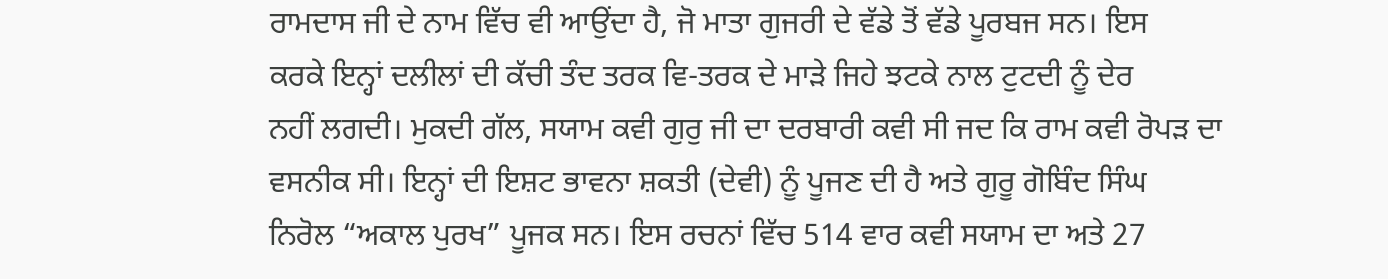ਰਾਮਦਾਸ ਜੀ ਦੇ ਨਾਮ ਵਿੱਚ ਵੀ ਆਉਂਦਾ ਹੈ, ਜੋ ਮਾਤਾ ਗੁਜਰੀ ਦੇ ਵੱਡੇ ਤੋਂ ਵੱਡੇ ਪੂਰਬਜ ਸਨ। ਇਸ
ਕਰਕੇ ਇਨ੍ਹਾਂ ਦਲੀਲਾਂ ਦੀ ਕੱਚੀ ਤੰਦ ਤਰਕ ਵਿ-ਤਰਕ ਦੇ ਮਾੜੇ ਜਿਹੇ ਝਟਕੇ ਨਾਲ ਟੁਟਦੀ ਨੂੰ ਦੇਰ
ਨਹੀਂ ਲਗਦੀ। ਮੁਕਦੀ ਗੱਲ, ਸਯਾਮ ਕਵੀ ਗੁਰੁ ਜੀ ਦਾ ਦਰਬਾਰੀ ਕਵੀ ਸੀ ਜਦ ਕਿ ਰਾਮ ਕਵੀ ਰੋਪੜ ਦਾ
ਵਸਨੀਕ ਸੀ। ਇਨ੍ਹਾਂ ਦੀ ਇਸ਼ਟ ਭਾਵਨਾ ਸ਼ਕਤੀ (ਦੇਵੀ) ਨੂੰ ਪੂਜਣ ਦੀ ਹੈ ਅਤੇ ਗੁਰੂ ਗੋਬਿੰਦ ਸਿੰਘ
ਨਿਰੋਲ “ਅਕਾਲ ਪੁਰਖ” ਪੂਜਕ ਸਨ। ਇਸ ਰਚਨਾਂ ਵਿੱਚ 514 ਵਾਰ ਕਵੀ ਸਯਾਮ ਦਾ ਅਤੇ 27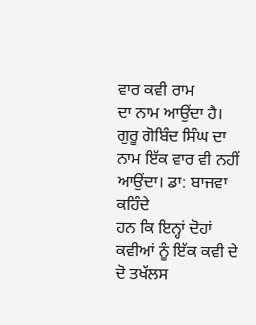ਵਾਰ ਕਵੀ ਰਾਮ
ਦਾ ਨਾਮ ਆਉਂਦਾ ਹੈ। ਗੁਰੂ ਗੋਬਿੰਦ ਸਿੰਘ ਦਾ ਨਾਮ ਇੱਕ ਵਾਰ ਵੀ ਨਹੀਂ ਆਉਂਦਾ। ਡਾ: ਬਾਜਵਾ ਕਹਿੰਦੇ
ਹਨ ਕਿ ਇਨ੍ਹਾਂ ਦੋਹਾਂ ਕਵੀਆਂ ਨੂੰ ਇੱਕ ਕਵੀ ਦੇ ਦੋ ਤਖੱਲਸ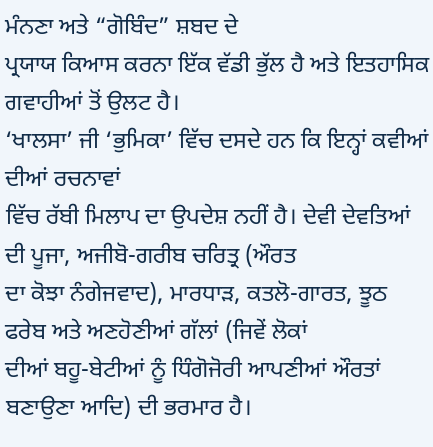ਮੰਨਣਾ ਅਤੇ “ਗੋਬਿੰਦ” ਸ਼ਬਦ ਦੇ
ਪ੍ਰਯਾਯ ਕਿਆਸ ਕਰਨਾ ਇੱਕ ਵੱਡੀ ਭੁੱਲ ਹੈ ਅਤੇ ਇਤਹਾਸਿਕ ਗਵਾਹੀਆਂ ਤੋਂ ਉਲਟ ਹੈ।
‘ਖਾਲਸਾ’ ਜੀ ‘ਭੁਮਿਕਾ’ ਵਿੱਚ ਦਸਦੇ ਹਨ ਕਿ ਇਨ੍ਹਾਂ ਕਵੀਆਂ ਦੀਆਂ ਰਚਨਾਵਾਂ
ਵਿੱਚ ਰੱਬੀ ਮਿਲਾਪ ਦਾ ਉਪਦੇਸ਼ ਨਹੀਂ ਹੈ। ਦੇਵੀ ਦੇਵਤਿਆਂ ਦੀ ਪੂਜਾ, ਅਜੀਬੋ-ਗਰੀਬ ਚਰਿਤ੍ਰ (ਔਰਤ
ਦਾ ਕੋਝਾ ਨੰਗੇਜਵਾਦ), ਮਾਰਧਾੜ, ਕਤਲੋ-ਗਾਰਤ, ਝੂਠ ਫਰੇਬ ਅਤੇ ਅਣਹੋਣੀਆਂ ਗੱਲਾਂ (ਜਿਵੇਂ ਲੋਕਾਂ
ਦੀਆਂ ਬਹੂ-ਬੇਟੀਆਂ ਨੂੰ ਧਿੰਗੋਜੋਰੀ ਆਪਣੀਆਂ ਔਰਤਾਂ ਬਣਾਉਣਾ ਆਦਿ) ਦੀ ਭਰਮਾਰ ਹੈ।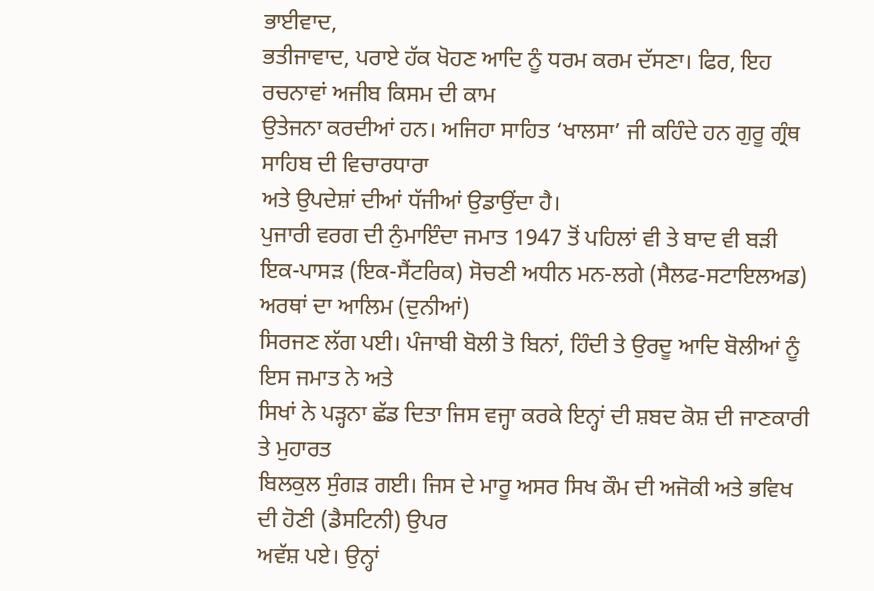ਭਾਈਵਾਦ,
ਭਤੀਜਾਵਾਦ, ਪਰਾਏ ਹੱਕ ਖੋਹਣ ਆਦਿ ਨੂੰ ਧਰਮ ਕਰਮ ਦੱਸਣਾ। ਫਿਰ, ਇਹ ਰਚਨਾਵਾਂ ਅਜੀਬ ਕਿਸਮ ਦੀ ਕਾਮ
ਉਤੇਜਨਾ ਕਰਦੀਆਂ ਹਨ। ਅਜਿਹਾ ਸਾਹਿਤ ‘ਖਾਲਸਾ’ ਜੀ ਕਹਿੰਦੇ ਹਨ ਗੁਰੂ ਗ੍ਰੰਥ ਸਾਹਿਬ ਦੀ ਵਿਚਾਰਧਾਰਾ
ਅਤੇ ਉਪਦੇਸ਼ਾਂ ਦੀਆਂ ਧੱਜੀਆਂ ਉਡਾਉਂਦਾ ਹੈ।
ਪੁਜਾਰੀ ਵਰਗ ਦੀ ਨੁੰਮਾਇੰਦਾ ਜਮਾਤ 1947 ਤੋਂ ਪਹਿਲਾਂ ਵੀ ਤੇ ਬਾਦ ਵੀ ਬੜੀ
ਇਕ-ਪਾਸੜ (ਇਕ-ਸੈਂਟਰਿਕ) ਸੋਚਣੀ ਅਧੀਨ ਮਨ-ਲਗੇ (ਸੈਲਫ-ਸਟਾਇਲਅਡ) ਅਰਥਾਂ ਦਾ ਆਲਿਮ (ਦੁਨੀਆਂ)
ਸਿਰਜਣ ਲੱਗ ਪਈ। ਪੰਜਾਬੀ ਬੋਲੀ ਤੋ ਬਿਨਾਂ, ਹਿੰਦੀ ਤੇ ਉਰਦੂ ਆਦਿ ਬੋਲੀਆਂ ਨੂੰ ਇਸ ਜਮਾਤ ਨੇ ਅਤੇ
ਸਿਖਾਂ ਨੇ ਪੜ੍ਹਨਾ ਛੱਡ ਦਿਤਾ ਜਿਸ ਵਜ੍ਹਾ ਕਰਕੇ ਇਨ੍ਹਾਂ ਦੀ ਸ਼ਬਦ ਕੋਸ਼ ਦੀ ਜਾਣਕਾਰੀ ਤੇ ਮੁਹਾਰਤ
ਬਿਲਕੁਲ ਸੁੰਗੜ ਗਈ। ਜਿਸ ਦੇ ਮਾਰੂ ਅਸਰ ਸਿਖ ਕੌਮ ਦੀ ਅਜੋਕੀ ਅਤੇ ਭਵਿਖ ਦੀ ਹੋਣੀ (ਡੈਸਟਿਨੀ) ਉਪਰ
ਅਵੱਸ਼ ਪਏ। ਉਨ੍ਹਾਂ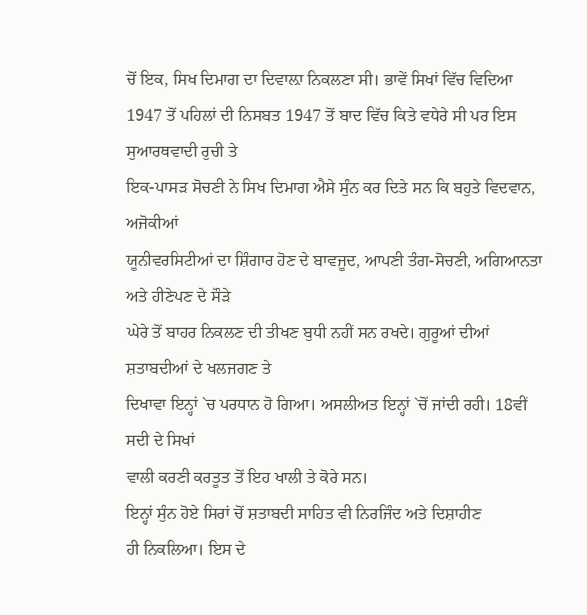ਚੋਂ ਇਕ, ਸਿਖ ਦਿਮਾਗ ਦਾ ਦਿਵਾਲ਼ਾ ਨਿਕਲਣਾ ਸੀ। ਭਾਵੇਂ ਸਿਖਾਂ ਵਿੱਚ ਵਿਦਿਆ
1947 ਤੋਂ ਪਹਿਲਾਂ ਦੀ ਨਿਸਬਤ 1947 ਤੋਂ ਬਾਦ ਵਿੱਚ ਕਿਤੇ ਵਧੇਰੇ ਸੀ ਪਰ ਇਸ ਸੁਆਰਥਵਾਦੀ ਰੁਚੀ ਤੇ
ਇਕ-ਪਾਸੜ ਸੋਚਣੀ ਨੇ ਸਿਖ ਦਿਮਾਗ ਐਸੇ ਸੁੰਨ ਕਰ ਦਿਤੇ ਸਨ ਕਿ ਬਹੁਤੇ ਵਿਦਵਾਨ, ਅਜੋਕੀਆਂ
ਯੂਨੀਵਰਸਿਟੀਆਂ ਦਾ ਸ਼ਿੰਗਾਰ ਹੋਣ ਦੇ ਬਾਵਜੂਦ, ਆਪਣੀ ਤੰਗ-ਸੋਚਣੀ, ਅਗਿਆਨਤਾ ਅਤੇ ਹੀਣੇਪਣ ਦੇ ਸੌੜੇ
ਘੇਰੇ ਤੋਂ ਬਾਹਰ ਨਿਕਲਣ ਦੀ ਤੀਖਣ ਬੁਧੀ ਨਹੀਂ ਸਨ ਰਖਦੇ। ਗੁਰੂਆਂ ਦੀਆਂ ਸ਼ਤਾਬਦੀਆਂ ਦੇ ਖਲਜਗਣ ਤੇ
ਦਿਖਾਵਾ ਇਨ੍ਹਾਂ `ਚ ਪਰਧਾਨ ਹੋ ਗਿਆ। ਅਸਲੀਅਤ ਇਨ੍ਹਾਂ `ਚੋਂ ਜਾਂਦੀ ਰਹੀ। 18ਵੀਂ ਸਦੀ ਦੇ ਸਿਖਾਂ
ਵਾਲੀ ਕਰਣੀ ਕਰਤੂਤ ਤੋਂ ਇਹ ਖਾਲੀ ਤੇ ਕੋਰੇ ਸਨ।
ਇਨ੍ਹਾਂ ਸੁੰਨ ਹੋਏ ਸਿਰਾਂ ਚੋਂ ਸ਼ਤਾਬਦੀ ਸਾਹਿਤ ਵੀ ਨਿਰਜਿੰਦ ਅਤੇ ਦਿਸ਼ਾਹੀਣ
ਹੀ ਨਿਕਲਿਆ। ਇਸ ਦੇ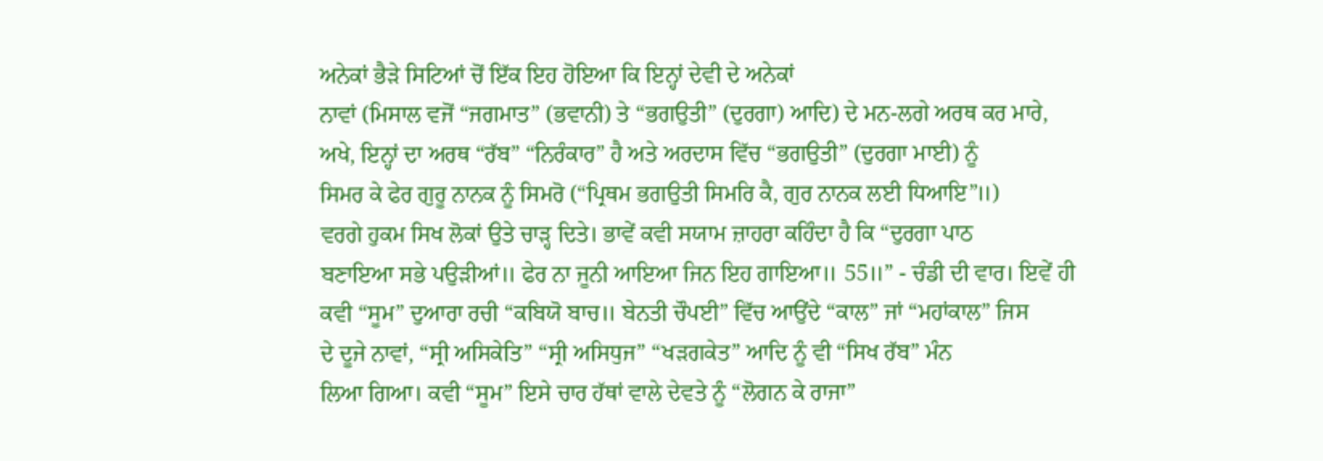ਅਨੇਕਾਂ ਭੈੜੇ ਸਿਟਿਆਂ ਚੋਂ ਇੱਕ ਇਹ ਹੋਇਆ ਕਿ ਇਨ੍ਹਾਂ ਦੇਵੀ ਦੇ ਅਨੇਕਾਂ
ਨਾਵਾਂ (ਮਿਸਾਲ ਵਜੋਂ “ਜਗਮਾਤ” (ਭਵਾਨੀ) ਤੇ “ਭਗਉਤੀ” (ਦੁਰਗਾ) ਆਦਿ) ਦੇ ਮਨ-ਲਗੇ ਅਰਥ ਕਰ ਮਾਰੇ,
ਅਖੇ, ਇਨ੍ਹਾਂ ਦਾ ਅਰਥ “ਰੱਬ” “ਨਿਰੰਕਾਰ” ਹੈ ਅਤੇ ਅਰਦਾਸ ਵਿੱਚ “ਭਗਉਤੀ” (ਦੁਰਗਾ ਮਾਈ) ਨੂੰ
ਸਿਮਰ ਕੇ ਫੇਰ ਗੁਰੂ ਨਾਨਕ ਨੂੰ ਸਿਮਰੋ (“ਪ੍ਰਿਥਮ ਭਗਉਤੀ ਸਿਮਰਿ ਕੈ, ਗੁਰ ਨਾਨਕ ਲਈ ਧਿਆਇ”॥)
ਵਰਗੇ ਹੁਕਮ ਸਿਖ ਲੋਕਾਂ ਉਤੇ ਚਾੜ੍ਹ ਦਿਤੇ। ਭਾਵੇਂ ਕਵੀ ਸਯਾਮ ਜ਼ਾਹਰਾ ਕਹਿੰਦਾ ਹੈ ਕਿ “ਦੁਰਗਾ ਪਾਠ
ਬਣਾਇਆ ਸਭੇ ਪਉੜੀਆਂ॥ ਫੇਰ ਨਾ ਜੂਨੀ ਆਇਆ ਜਿਨ ਇਹ ਗਾਇਆ॥ 55॥” - ਚੰਡੀ ਦੀ ਵਾਰ। ਇਵੇਂ ਹੀ
ਕਵੀ “ਸੂਮ” ਦੁਆਰਾ ਰਚੀ “ਕਬਿਯੋ ਬਾਚ॥ ਬੇਨਤੀ ਚੌਪਈ” ਵਿੱਚ ਆਉਂਦੇ “ਕਾਲ” ਜਾਂ “ਮਹਾਂਕਾਲ” ਜਿਸ
ਦੇ ਦੂਜੇ ਨਾਵਾਂ, “ਸ੍ਰੀ ਅਸਿਕੇਤਿ” “ਸ੍ਰੀ ਅਸਿਧੁਜ” “ਖੜਗਕੇਤ” ਆਦਿ ਨੂੰ ਵੀ “ਸਿਖ ਰੱਬ” ਮੰਨ
ਲਿਆ ਗਿਆ। ਕਵੀ “ਸੂਮ” ਇਸੇ ਚਾਰ ਹੱਥਾਂ ਵਾਲੇ ਦੇਵਤੇ ਨੂੰ “ਲੋਗਨ ਕੇ ਰਾਜਾ”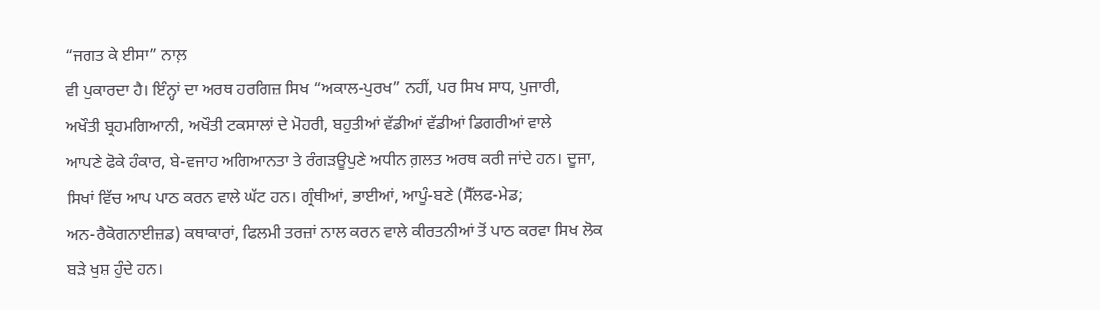“ਜਗਤ ਕੇ ਈਸਾ” ਨਾਲ਼
ਵੀ ਪੁਕਾਰਦਾ ਹੈ। ਇੰਨ੍ਹਾਂ ਦਾ ਅਰਥ ਹਰਗਿਜ਼ ਸਿਖ “ਅਕਾਲ-ਪੁਰਖ” ਨਹੀਂ, ਪਰ ਸਿਖ ਸਾਧ, ਪੁਜਾਰੀ,
ਅਖੌਤੀ ਬ੍ਰਹਮਗਿਆਨੀ, ਅਖੌਤੀ ਟਕਸਾਲਾਂ ਦੇ ਮੋਹਰੀ, ਬਹੁਤੀਆਂ ਵੱਡੀਆਂ ਵੱਡੀਆਂ ਡਿਗਰੀਆਂ ਵਾਲੇ
ਆਪਣੇ ਫੋਕੇ ਹੰਕਾਰ, ਬੇ-ਵਜਾਹ ਅਗਿਆਨਤਾ ਤੇ ਰੰਗੜਊਪੁਣੇ ਅਧੀਨ ਗ਼ਲਤ ਅਰਥ ਕਰੀ ਜਾਂਦੇ ਹਨ। ਦੂਜਾ,
ਸਿਖਾਂ ਵਿੱਚ ਆਪ ਪਾਠ ਕਰਨ ਵਾਲੇ ਘੱਟ ਹਨ। ਗ੍ਰੰਥੀਆਂ, ਭਾਈਆਂ, ਆਪੂੰ-ਬਣੇ (ਸੈੱਲਫ-ਮੇਡ;
ਅਨ-ਰੈਕੋਗਨਾਈਜ਼ਡ) ਕਥਾਕਾਰਾਂ, ਫਿਲਮੀ ਤਰਜ਼ਾਂ ਨਾਲ ਕਰਨ ਵਾਲੇ ਕੀਰਤਨੀਆਂ ਤੋਂ ਪਾਠ ਕਰਵਾ ਸਿਖ ਲੋਕ
ਬੜੇ ਖੁਸ਼ ਹੁੰਦੇ ਹਨ।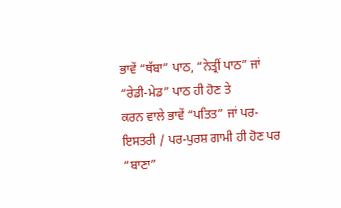ਭਾਵੇਂ “ਥੱਬਾ” ਪਾਠ, “ਨੇਤ੍ਰੀਂ ਪਾਠ” ਜਾਂ “ਰੇਡੀ-ਮੇਡ” ਪਾਠ ਹੀ ਹੋਣ ਤੇ
ਕਰਨ ਵਾਲੇ ਭਾਵੇਂ “ਪਤਿਤ” ਜਾਂ ਪਰ-ਇਸਤਰੀ / ਪਰ-ਪੁਰਸ਼ ਗਾਮੀ ਹੀ ਹੋਣ ਪਰ “ਬਾਣਾ”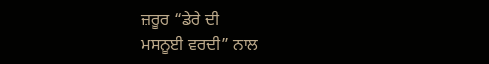ਜ਼ਰੂਰ “ਡੇਰੇ ਦੀ
ਮਸਨੂਈ ਵਰਦੀ” ਨਾਲ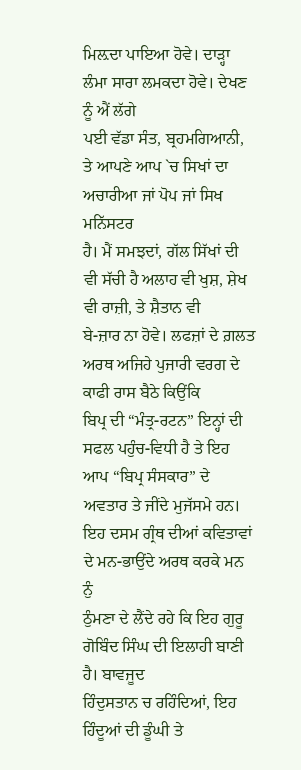ਮਿਲ਼ਦਾ ਪਾਇਆ ਹੋਵੇ। ਦਾੜ੍ਹਾ ਲੰਮਾ ਸਾਰਾ ਲਮਕਦਾ ਹੋਵੇ। ਦੇਖਣ ਨੂੰ ਐਂ ਲੱਗੇ
ਪਈ ਵੱਡਾ ਸੰਤ, ਬ੍ਰਹਮਗਿਆਨੀ, ਤੇ ਆਪਣੇ ਆਪ `ਚ ਸਿਖਾਂ ਦਾ ਅਚਾਰੀਆ ਜਾਂ ਪੋਪ ਜਾਂ ਸਿਖ ਮਨਿੱਸਟਰ
ਹੈ। ਮੈਂ ਸਮਝਦਾਂ, ਗੱਲ ਸਿੱਖਾਂ ਦੀ ਵੀ ਸੱਚੀ ਹੈ ਅਲਾਹ ਵੀ ਖੁਸ਼, ਸ਼ੇਖ ਵੀ ਰਾਜ਼ੀ, ਤੇ ਸ਼ੈਤਾਨ ਵੀ
ਬੇ-ਜ਼ਾਰ ਨਾ ਹੋਵੇ। ਲਫਜ਼ਾਂ ਦੇ ਗ਼ਲਤ ਅਰਥ ਅਜਿਹੇ ਪੁਜਾਰੀ ਵਰਗ ਦੇ ਕਾਫੀ ਰਾਸ ਬੈਠੇ ਕਿਉਂਕਿ
ਬਿਪ੍ਰ ਦੀ “ਮੰਤ੍ਰ-ਰਟਨ” ਇਨ੍ਹਾਂ ਦੀ ਸਫਲ ਪਹੁੰਚ-ਵਿਧੀ ਹੈ ਤੇ ਇਹ ਆਪ “ਬਿਪ੍ਰ ਸੰਸਕਾਰ” ਦੇ
ਅਵਤਾਰ ਤੇ ਜੀਂਦੇ ਮੁਜੱਸਮੇ ਹਨ।
ਇਹ ਦਸਮ ਗ੍ਰੰਥ ਦੀਆਂ ਕਵਿਤਾਵਾਂ ਦੇ ਮਨ-ਭਾਉਂਦੇ ਅਰਥ ਕਰਕੇ ਮਨ ਨੁੰ
ਠੁੰਮਣਾ ਦੇ ਲੈਂਦੇ ਰਹੇ ਕਿ ਇਹ ਗੁਰੂ ਗੋਬਿੰਦ ਸਿੰਘ ਦੀ ਇਲਾਹੀ ਬਾਣੀ ਹੈ। ਬਾਵਜੂਦ
ਹਿੰਦੁਸਤਾਨ ਚ ਰਹਿੰਦਿਆਂ, ਇਹ ਹਿੰਦੂਆਂ ਦੀ ਡੂੰਘੀ ਤੇ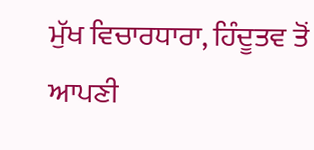ਮੁੱਖ ਵਿਚਾਰਧਾਰਾ, ਹਿੰਦੂਤਵ ਤੋਂ ਆਪਣੀ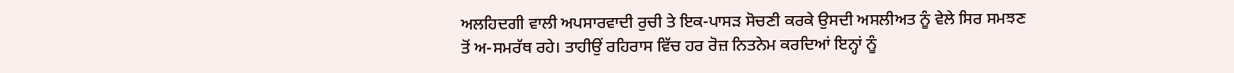ਅਲਹਿਦਗੀ ਵਾਲੀ ਅਪਸਾਰਵਾਦੀ ਰੁਚੀ ਤੇ ਇਕ-ਪਾਸੜ ਸੋਚਣੀ ਕਰਕੇ ਉਸਦੀ ਅਸਲੀਅਤ ਨੂੰ ਵੇਲੇ ਸਿਰ ਸਮਝਣ
ਤੋਂ ਅ-ਸਮਰੱਥ ਰਹੇ। ਤਾਹੀਉਂ ਰਹਿਰਾਸ ਵਿੱਚ ਹਰ ਰੋਜ਼ ਨਿਤਨੇਮ ਕਰਦਿਆਂ ਇਨ੍ਹਾਂ ਨੂੰ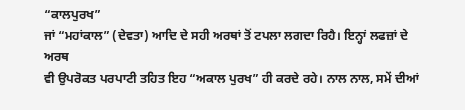“ਕਾਲਪੁਰਖ”
ਜਾਂ “ਮਹਾਂਕਾਲ” (ਦੇਵਤਾ) ਆਦਿ ਦੇ ਸਹੀ ਅਰਥਾਂ ਤੋਂ ਟਪਲਾ ਲਗਦਾ ਰਿਹੈ। ਇਨ੍ਹਾਂ ਲਫਜ਼ਾਂ ਦੇ ਅਰਥ
ਵੀ ਉਪਰੋਕਤ ਪਰਪਾਟੀ ਤਹਿਤ ਇਹ “ਅਕਾਲ ਪੁਰਖ” ਹੀ ਕਰਦੇ ਰਹੇ। ਨਾਲ ਨਾਲ, ਸਮੇਂ ਦੀਆਂ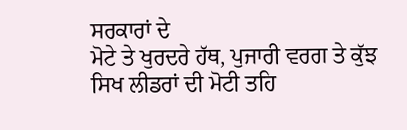ਸਰਕਾਰਾਂ ਦੇ
ਮੋਟੇ ਤੇ ਖੁਰਦਰੇ ਹੱਥ, ਪੁਜਾਰੀ ਵਰਗ ਤੇ ਕੁੱਝ ਸਿਖ ਲੀਡਰਾਂ ਦੀ ਮੋਟੀ ਤਹਿ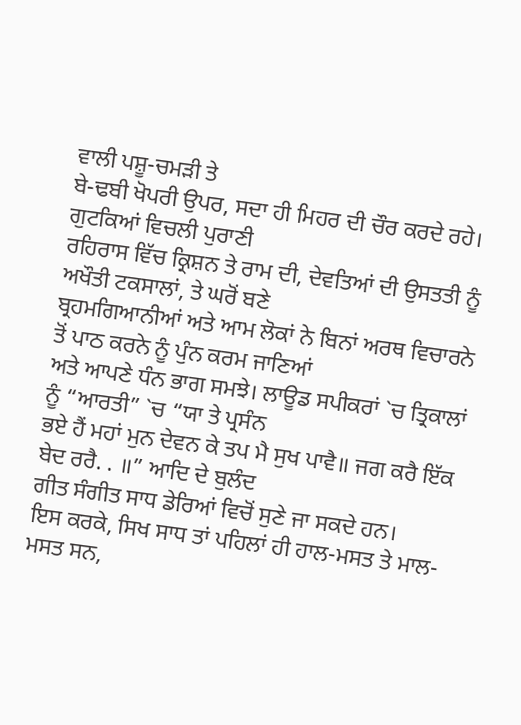ਵਾਲੀ ਪਸ਼ੂ-ਚਮੜੀ ਤੇ
ਬੇ-ਢਬੀ ਖੋਪਰੀ ਉਪਰ, ਸਦਾ ਹੀ ਮਿਹਰ ਦੀ ਚੌਰ ਕਰਦੇ ਰਹੇ। ਗੁਟਕਿਆਂ ਵਿਚਲੀ ਪੁਰਾਣੀ
ਰਹਿਰਾਸ ਵਿੱਚ ਕ੍ਰਿਸ਼ਨ ਤੇ ਰਾਮ ਦੀ, ਦੇਵਤਿਆਂ ਦੀ ਉਸਤਤੀ ਨੂੰ ਅਖੌਤੀ ਟਕਸਾਲਾਂ, ਤੇ ਘਰੋਂ ਬਣੇ
ਬ੍ਰਹਮਗਿਆਨੀਆਂ ਅਤੇ ਆਮ ਲੋਕਾਂ ਨੇ ਬਿਨਾਂ ਅਰਥ ਵਿਚਾਰਨੇ ਤੋਂ ਪਾਠ ਕਰਨੇ ਨੂੰ ਪੁੰਨ ਕਰਮ ਜਾਣਿਆਂ
ਅਤੇ ਆਪਣੇ ਧੰਨ ਭਾਗ ਸਮਝੇ। ਲਾਊਡ ਸਪੀਕਰਾਂ `ਚ ਤ੍ਰਿਕਾਲਾਂ ਨੂੰ “ਆਰਤੀ” `ਚ “ਯਾ ਤੇ ਪ੍ਰਸੰਨ
ਭਏ ਹੈਂ ਮਹਾਂ ਮੁਨ ਦੇਵਨ ਕੇ ਤਪ ਮੈ ਸੁਖ ਪਾਵੈ॥ ਜਗ ਕਰੈ ਇੱਕ ਬੇਦ ਰਰੈ. . ॥” ਆਦਿ ਦੇ ਬੁਲੰਦ
ਗੀਤ ਸੰਗੀਤ ਸਾਧ ਡੇਰਿਆਂ ਵਿਚੋਂ ਸੁਣੇ ਜਾ ਸਕਦੇ ਹਨ।
ਇਸ ਕਰਕੇ, ਸਿਖ ਸਾਧ ਤਾਂ ਪਹਿਲਾਂ ਹੀ ਹਾਲ-ਮਸਤ ਤੇ ਮਾਲ-ਮਸਤ ਸਨ,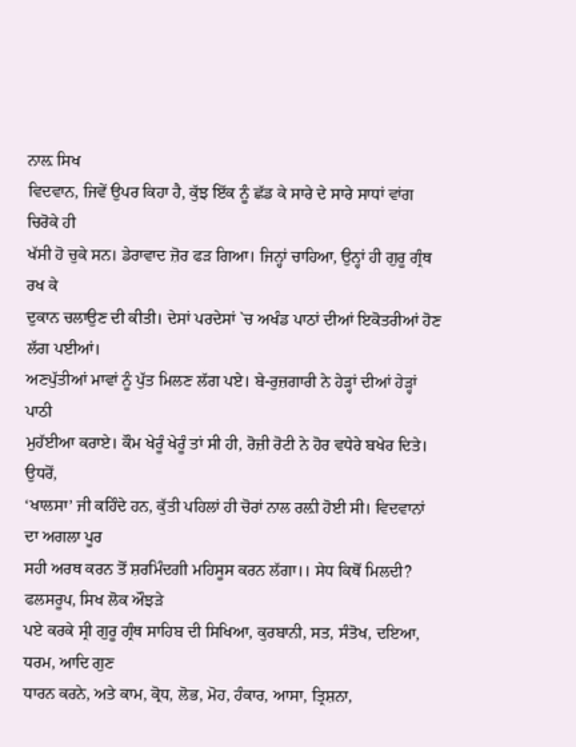ਨਾਲ਼ ਸਿਖ
ਵਿਦਵਾਨ, ਜਿਵੇਂ ਉਪਰ ਕਿਹਾ ਹੈ, ਕੁੱਝ ਇੱਕ ਨੂੰ ਛੱਡ ਕੇ ਸਾਰੇ ਦੇ ਸਾਰੇ ਸਾਧਾਂ ਵਾਂਗ ਚਿਰੋਕੇ ਹੀ
ਖੱਸੀ ਹੋ ਚੁਕੇ ਸਨ। ਡੇਰਾਵਾਦ ਜ਼ੋਰ ਫੜ ਗਿਆ। ਜਿਨ੍ਹਾਂ ਚਾਹਿਆ, ਉਨ੍ਹਾਂ ਹੀ ਗੁਰੂ ਗ੍ਰੰਥ ਰਖ ਕੇ
ਦੁਕਾਨ ਚਲਾਉਣ ਦੀ ਕੀਤੀ। ਦੇਸਾਂ ਪਰਦੇਸਾਂ `ਚ ਅਖੰਡ ਪਾਠਾਂ ਦੀਆਂ ਇਕੋਤਰੀਆਂ ਹੋਣ ਲੱਗ ਪਈਆਂ।
ਅਣਪੁੱਤੀਆਂ ਮਾਵਾਂ ਨੂੰ ਪੁੱਤ ਮਿਲਣ ਲੱਗ ਪਏ। ਬੇ-ਰੁਜ਼ਗਾਰੀ ਨੇ ਹੇੜ੍ਹਾਂ ਦੀਆਂ ਹੇੜ੍ਹਾਂ ਪਾਠੀ
ਮੁਹੱਈਆ ਕਰਾਏ। ਕੌਮ ਖੇਰੂੰ ਖੇਰੂੰ ਤਾਂ ਸੀ ਹੀ, ਰੋਜ਼ੀ ਰੋਟੀ ਨੇ ਹੋਰ ਵਧੇਰੇ ਬਖੇਰ ਦਿਤੇ। ਉਧਰੋਂ,
‘ਖਾਲਸਾ’ ਜੀ ਕਹਿੰਦੇ ਹਨ, ਕੁੱਤੀ ਪਹਿਲਾਂ ਹੀ ਚੋਰਾਂ ਨਾਲ ਰਲ਼ੀ ਹੋਈ ਸੀ। ਵਿਦਵਾਨਾਂ ਦਾ ਅਗਲਾ ਪੂਰ
ਸਹੀ ਅਰਥ ਕਰਨ ਤੋਂ ਸ਼ਰਮਿੰਦਗੀ ਮਹਿਸੂਸ ਕਰਨ ਲੱਗਾ।। ਸੇਧ ਕਿਥੋਂ ਮਿਲਦੀ? ਫਲਸਰੂਪ, ਸਿਖ ਲੋਕ ਔਝੜੇ
ਪਏ ਕਰਕੇ ਸ੍ਰੀ ਗੁਰੂ ਗ੍ਰੰਥ ਸਾਹਿਬ ਦੀ ਸਿਖਿਆ, ਕੁਰਬਾਨੀ, ਸਤ, ਸੰਤੋਖ, ਦਇਆ, ਧਰਮ, ਆਦਿ ਗੁਣ
ਧਾਰਨ ਕਰਨੇ, ਅਤੇ ਕਾਮ, ਕ੍ਰੋਧ, ਲੋਭ, ਮੋਹ, ਹੰਕਾਰ, ਆਸਾ, ਤ੍ਰਿਸ਼ਨਾ,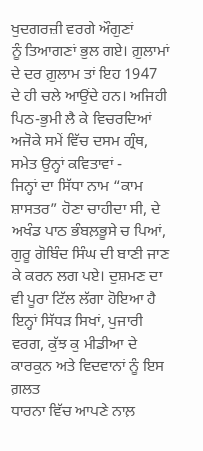ਖੁਦਗਰਜ਼ੀ ਵਰਗੇ ਔਗੁਣਾਂ
ਨੂੰ ਤਿਆਗਣਾਂ ਭੁਲ ਗਏ। ਗ਼ੁਲਾਮਾਂ ਦੇ ਦਰ ਗ਼ੁਲਾਮ ਤਾਂ ਇਹ 1947 ਦੇ ਹੀ ਚਲੇ ਆਉਂਦੇ ਹਨ। ਅਜਿਹੀ
ਪਿਠ-ਭੁਮੀ ਲੈ ਕੇ ਵਿਚਰਦਿਆਂ ਅਜੋਕੇ ਸਮੇਂ ਵਿੱਚ ਦਸਮ ਗ੍ਰੰਥ, ਸਮੇਤ ਉਨ੍ਹਾਂ ਕਵਿਤਾਵਾਂ -
ਜਿਨ੍ਹਾਂ ਦਾ ਸਿੱਧਾ ਨਾਮ “ਕਾਮ ਸ਼ਾਸਤਰ” ਹੋਣਾ ਚਾਹੀਦਾ ਸੀ, ਦੇ ਅਖੰਡ ਪਾਠ ਭੰਬਲ਼ਭੂਸੇ ਚ ਪਿਆਂ,
ਗੁਰੂ ਗੋਬਿੰਦ ਸਿੰਘ ਦੀ ਬਾਣੀ ਜਾਣ ਕੇ ਕਰਨ ਲਗ ਪਏ। ਦੁਸ਼ਮਣ ਦਾ ਵੀ ਪੂਰਾ ਟਿੱਲ ਲੱਗਾ ਹੋਇਆ ਹੈ
ਇਨ੍ਹਾਂ ਸਿੱਧੜ ਸਿਖਾਂ, ਪੁਜਾਰੀ ਵਰਗ, ਕੁੱਝ ਕੁ ਮੀਡੀਆ ਦੇ ਕਾਰਕੁਨ ਅਤੇ ਵਿਦਵਾਨਾਂ ਨੂੰ ਇਸ ਗ਼ਲਤ
ਧਾਰਨਾ ਵਿੱਚ ਆਪਣੇ ਨਾਲ਼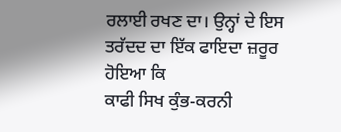ਰਲਾਈ ਰਖਣ ਦਾ। ਉਨ੍ਹਾਂ ਦੇ ਇਸ ਤਰੱਦਦ ਦਾ ਇੱਕ ਫਾਇਦਾ ਜ਼ਰੂਰ ਹੋਇਆ ਕਿ
ਕਾਫੀ ਸਿਖ ਕੁੰਭ-ਕਰਨੀ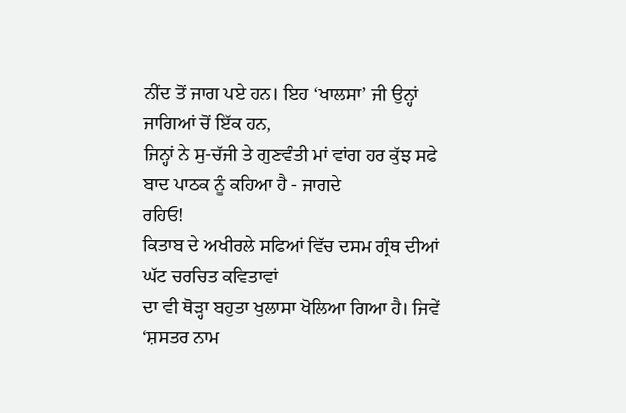ਨੀਂਦ ਤੋਂ ਜਾਗ ਪਏ ਹਨ। ਇਹ ‘ਖਾਲਸਾ’ ਜੀ ਉਨ੍ਹਾਂ ਜਾਗਿਆਂ ਚੋਂ ਇੱਕ ਹਨ,
ਜਿਨ੍ਹਾਂ ਨੇ ਸੁ-ਚੱਜੀ ਤੇ ਗੁਣਵੰਤੀ ਮਾਂ ਵਾਂਗ ਹਰ ਕੁੱਝ ਸਫੇ ਬਾਦ ਪਾਠਕ ਨੂੰ ਕਹਿਆ ਹੈ - ਜਾਗਦੇ
ਰਹਿਓ!
ਕਿਤਾਬ ਦੇ ਅਖੀਰਲੇ ਸਫਿਆਂ ਵਿੱਚ ਦਸਮ ਗ੍ਰੰਥ ਦੀਆਂ ਘੱਟ ਚਰਚਿਤ ਕਵਿਤਾਵਾਂ
ਦਾ ਵੀ ਥੋੜ੍ਹਾ ਬਹੁਤਾ ਖੁਲਾਸਾ ਖੋਲਿਆ ਗਿਆ ਹੈ। ਜਿਵੇਂ ‘ਸ਼ਸਤਰ ਨਾਮ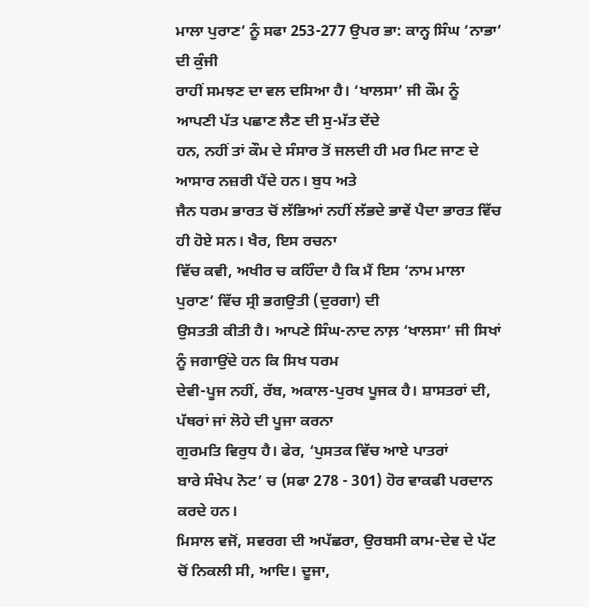ਮਾਲਾ ਪੁਰਾਣ’ ਨੂੰ ਸਫਾ 253-277 ਉਪਰ ਭਾ: ਕਾਨ੍ਹ ਸਿੰਘ ‘ਨਾਭਾ’ ਦੀ ਕੁੰਜੀ
ਰਾਹੀਂ ਸਮਝਣ ਦਾ ਵਲ ਦਸਿਆ ਹੈ। ‘ਖਾਲਸਾ’ ਜੀ ਕੌਮ ਨੂੰ ਆਪਣੀ ਪੱਤ ਪਛਾਣ ਲੈਣ ਦੀ ਸੁ-ਮੱਤ ਦੇਂਦੇ
ਹਨ, ਨਹੀਂ ਤਾਂ ਕੌਮ ਦੇ ਸੰਸਾਰ ਤੋਂ ਜਲਦੀ ਹੀ ਮਰ ਮਿਟ ਜਾਣ ਦੇ ਆਸਾਰ ਨਜ਼ਰੀ ਪੈਂਦੇ ਹਨ। ਬੁਧ ਅਤੇ
ਜੈਨ ਧਰਮ ਭਾਰਤ ਚੋਂ ਲੱਭਿਆਂ ਨਹੀਂ ਲੱਭਦੇ ਭਾਵੇਂ ਪੈਦਾ ਭਾਰਤ ਵਿੱਚ ਹੀ ਹੋਏ ਸਨ। ਖੈਰ, ਇਸ ਰਚਨਾ
ਵਿੱਚ ਕਵੀ, ਅਖੀਰ ਚ ਕਹਿੰਦਾ ਹੈ ਕਿ ਮੈਂ ਇਸ ‘ਨਾਮ ਮਾਲਾ ਪੁਰਾਣ’ ਵਿੱਚ ਸ੍ਰੀ ਭਗਉਤੀ (ਦੁਰਗਾ) ਦੀ
ਉਸਤਤੀ ਕੀਤੀ ਹੈ। ਆਪਣੇ ਸਿੰਘ-ਨਾਦ ਨਾਲ਼ ‘ਖਾਲਸਾ’ ਜੀ ਸਿਖਾਂ ਨੂੰ ਜਗਾਉਂਦੇ ਹਨ ਕਿ ਸਿਖ ਧਰਮ
ਦੇਵੀ-ਪੂਜ ਨਹੀਂ, ਰੱਬ, ਅਕਾਲ-ਪੁਰਖ ਪੂਜਕ ਹੈ। ਸ਼ਾਸਤਰਾਂ ਦੀ, ਪੱਥਰਾਂ ਜਾਂ ਲੋਹੇ ਦੀ ਪੂਜਾ ਕਰਨਾ
ਗੁਰਮਤਿ ਵਿਰੁਧ ਹੈ। ਫੇਰ, ‘ਪੁਸਤਕ ਵਿੱਚ ਆਏ ਪਾਤਰਾਂ
ਬਾਰੇ ਸੰਖੇਪ ਨੋਟ’ ਚ (ਸਫਾ 278 - 301) ਹੋਰ ਵਾਕਫੀ ਪਰਦਾਨ ਕਰਦੇ ਹਨ।
ਮਿਸਾਲ ਵਜੋਂ, ਸਵਰਗ ਦੀ ਅਪੱਛਰਾ, ਉਰਬਸੀ ਕਾਮ-ਦੇਵ ਦੇ ਪੱਟ ਚੋਂ ਨਿਕਲੀ ਸੀ, ਆਦਿ। ਦੂਜਾ,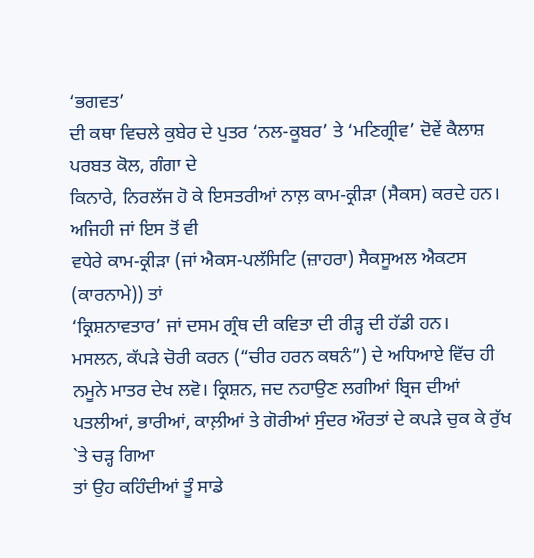‘ਭਗਵਤ’
ਦੀ ਕਥਾ ਵਿਚਲੇ ਕੁਬੇਰ ਦੇ ਪੁਤਰ ‘ਨਲ-ਕੂਬਰ’ ਤੇ ‘ਮਣਿਗ੍ਰੀਵ’ ਦੋਵੇਂ ਕੈਲਾਸ਼ ਪਰਬਤ ਕੋਲ, ਗੰਗਾ ਦੇ
ਕਿਨਾਰੇ, ਨਿਰਲੱਜ ਹੋ ਕੇ ਇਸਤਰੀਆਂ ਨਾਲ਼ ਕਾਮ-ਕ੍ਰੀੜਾ (ਸੈਕਸ) ਕਰਦੇ ਹਨ। ਅਜਿਹੀ ਜਾਂ ਇਸ ਤੋਂ ਵੀ
ਵਧੇਰੇ ਕਾਮ-ਕ੍ਰੀੜਾ (ਜਾਂ ਐਕਸ-ਪਲੱਸਿਟਿ (ਜ਼ਾਹਰਾ) ਸੈਕਸੂਅਲ ਐਕਟਸ (ਕਾਰਨਾਮੇ)) ਤਾਂ
‘ਕ੍ਰਿਸ਼ਨਾਵਤਾਰ’ ਜਾਂ ਦਸਮ ਗ੍ਰੰਥ ਦੀ ਕਵਿਤਾ ਦੀ ਰੀੜ੍ਹ ਦੀ ਹੱਡੀ ਹਨ।
ਮਸਲਨ, ਕੱਪੜੇ ਚੋਰੀ ਕਰਨ (“ਚੀਰ ਹਰਨ ਕਥਨੰ”) ਦੇ ਅਧਿਆਏ ਵਿੱਚ ਹੀ ਨਮੂਨੇ ਮਾਤਰ ਦੇਖ ਲਵੋ। ਕ੍ਰਿਸ਼ਨ, ਜਦ ਨਹਾਉਣ ਲਗੀਆਂ ਬ੍ਰਿਜ ਦੀਆਂ
ਪਤਲੀਆਂ, ਭਾਰੀਆਂ, ਕਾਲ਼ੀਆਂ ਤੇ ਗੋਰੀਆਂ ਸੁੰਦਰ ਔਰਤਾਂ ਦੇ ਕਪੜੇ ਚੁਕ ਕੇ ਰੁੱਖ `ਤੇ ਚੜ੍ਹ ਗਿਆ
ਤਾਂ ਉਹ ਕਹਿੰਦੀਆਂ ਤੂੰ ਸਾਡੇ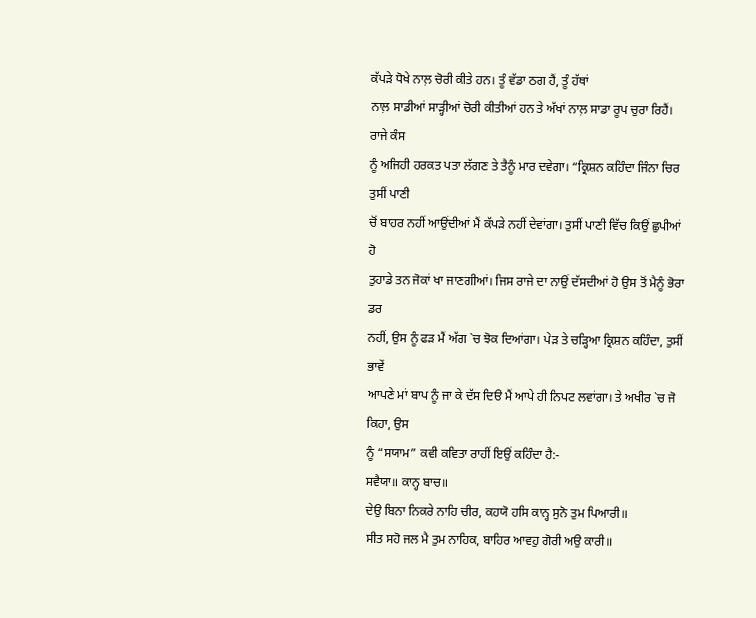ਕੱਪੜੇ ਧੋਖੇ ਨਾਲ਼ ਚੋਰੀ ਕੀਤੇ ਹਨ। ਤੂੰ ਵੱਡਾ ਠਗ ਹੈਂ, ਤੂੰ ਹੱਥਾਂ
ਨਾਲ਼ ਸਾਡੀਆਂ ਸਾੜ੍ਹੀਆਂ ਚੋਰੀ ਕੀਤੀਆਂ ਹਨ ਤੇ ਅੱਖਾਂ ਨਾਲ਼ ਸਾਡਾ ਰੂਪ ਚੁਰਾ ਰਿਹੈਂ। ਰਾਜੇ ਕੰਸ
ਨੂੰ ਅਜਿਹੀ ਹਰਕਤ ਪਤਾ ਲੱਗਣ ਤੇ ਤੈਨੂੰ ਮਾਰ ਦਵੇਗਾ। “ਕ੍ਰਿਸ਼ਨ ਕਹਿੰਦਾ ਜਿੰਨਾ ਚਿਰ ਤੁਸੀਂ ਪਾਣੀ
ਚੋਂ ਬਾਹਰ ਨਹੀਂ ਆਉਂਦੀਆਂ ਮੈਂ ਕੱਪੜੇ ਨਹੀਂ ਦੇਵਾਂਗਾ। ਤੁਸੀਂ ਪਾਣੀ ਵਿੱਚ ਕਿਉਂ ਛੁਪੀਆਂ ਹੋ
ਤੁਹਾਡੇ ਤਨ ਜੋਕਾਂ ਖਾ ਜਾਣਗੀਆਂ। ਜਿਸ ਰਾਜੇ ਦਾ ਨਾਉਂ ਦੱਸਦੀਆਂ ਹੋ ਉਸ ਤੋਂ ਮੈਨੂੰ ਭੋਰਾ ਡਰ
ਨਹੀਂ, ਉਸ ਨੂੰ ਫੜ ਮੈਂ ਅੱਗ `ਚ ਝੋਕ ਦਿਆਂਗਾ। ਪੇੜ ਤੇ ਚੜ੍ਹਿਆ ਕ੍ਰਿਸ਼ਨ ਕਹਿੰਦਾ, ਤੁਸੀਂ ਭਾਵੇਂ
ਆਪਣੇ ਮਾਂ ਬਾਪ ਨੂੰ ਜਾ ਕੇ ਦੱਸ ਦਿੳ ਮੈਂ ਆਪੇ ਹੀ ਨਿਪਟ ਲਵਾਂਗਾ। ਤੇ ਅਖੀਰ `ਚ ਜੋ ਕਿਹਾ, ਉਸ
ਨੂੰ “ਸਯਾਮ” ਕਵੀ ਕਵਿਤਾ ਰਾਹੀਂ ਇਉਂ ਕਹਿੰਦਾ ਹੈ:-
ਸਵੈਯਾ॥ ਕਾਨ੍ਹ ਬਾਚ॥
ਦੇਉ ਬਿਨਾ ਨਿਕਰੇ ਨਾਹਿ ਚੀਰ, ਕਹਯੋ ਹਸਿ ਕਾਨ੍ਹ ਸੁਨੋ ਤੁਮ ਪਿਆਰੀ॥
ਸੀਤ ਸਹੋ ਜਲ ਮੈ ਤੁਮ ਨਾਹਿਕ, ਬਾਹਿਰ ਆਵਹੁ ਗੋਰੀ ਅਉ ਕਾਰੀ॥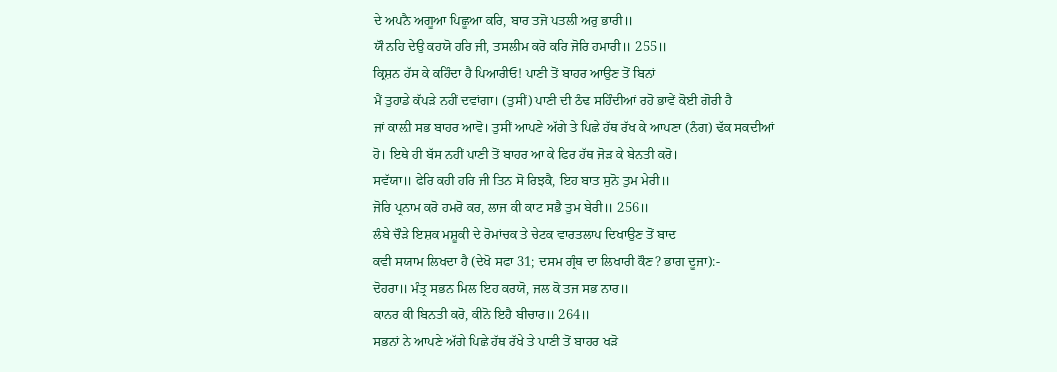ਦੇ ਅਪਨੈ ਅਗੂਆ ਪਿਛੂਆ ਕਰਿ, ਬਾਰ ਤਜੋ ਪਤਲੀ ਅਰੁ ਭਾਰੀ॥
ਯੌ ਨਹਿ ਦੇਉ ਕਹਯੋ ਹਰਿ ਜੀ, ਤਸਲੀਮ ਕਰੋ ਕਰਿ ਜੋਰਿ ਹਮਾਰੀ॥ 255॥
ਕ੍ਰਿਸ਼ਨ ਹੱਸ ਕੇ ਕਹਿੰਦਾ ਹੈ ਪਿਆਰੀਓ! ਪਾਣੀ ਤੋਂ ਬਾਹਰ ਆਉਣ ਤੋਂ ਬਿਨਾਂ
ਮੈਂ ਤੁਹਾਡੇ ਕੱਪੜੇ ਨਹੀਂ ਦਵਾਂਗਾ। (ਤੁਸੀਂ) ਪਾਣੀ ਦੀ ਠੰਢ ਸਹਿੰਦੀਆਂ ਰਹੋ ਭਾਵੇਂ ਕੋਈ ਗੋਰੀ ਹੈ
ਜਾਂ ਕਾਲ਼ੀ ਸਭ ਬਾਹਰ ਆਵੋ। ਤੁਸੀਂ ਆਪਣੇ ਅੱਗੇ ਤੇ ਪਿਛੇ ਹੱਥ ਰੱਖ ਕੇ ਆਪਣਾ (ਨੰਗ) ਢੱਕ ਸਕਦੀਆਂ
ਹੋ। ਇਥੇ ਹੀ ਬੱਸ ਨਹੀਂ ਪਾਣੀ ਤੋਂ ਬਾਹਰ ਆ ਕੇ ਫਿਰ ਹੱਥ ਜੋੜ ਕੇ ਬੇਨਤੀ ਕਰੋ।
ਸਵੱਯਾ॥ ਫੇਰਿ ਕਹੀ ਹਰਿ ਜੀ ਤਿਨ ਸੋ ਰਿਝਕੈ, ਇਹ ਬਾਤ ਸੁਨੋ ਤੁਮ ਮੇਰੀ॥
ਜੋਰਿ ਪ੍ਰਨਾਮ ਕਰੋ ਹਮਰੋ ਕਰ, ਲਾਜ ਕੀ ਕਾਟ ਸਭੈ ਤੁਮ ਬੇਰੀ॥ 256॥
ਲੰਬੇ ਚੌੜੇ ਇਸ਼ਕ ਮਸ਼ੂਕੀ ਦੇ ਰੋਮਾਂਚਕ ਤੇ ਚੇਟਕ ਵਾਰਤਲਾਪ ਦਿਖਾਉਣ ਤੋਂ ਬਾਦ
ਕਵੀ ਸਯਾਮ ਲਿਖਦਾ ਹੈ (ਦੇਖੋ ਸਫਾ 31; ਦਸਮ ਗ੍ਰੰਥ ਦਾ ਲਿਖਾਰੀ ਕੌਣ? ਭਾਗ ਦੂਜਾ):-
ਦੋਹਰਾ॥ ਮੰਤ੍ਰ ਸਭਨ ਮਿਲ ਇਹ ਕਰਯੋ, ਜਲ ਕੋ ਤਜ ਸਭ ਨਾਰ॥
ਕਾਨਰ ਕੀ ਬਿਨਤੀ ਕਰੋ, ਕੀਨੋ ਇਹੈ ਬੀਚਾਰ॥ 264॥
ਸਭਨਾਂ ਨੇ ਆਪਣੇ ਅੱਗੇ ਪਿਛੇ ਹੱਥ ਰੱਖੇ ਤੇ ਪਾਣੀ ਤੋਂ ਬਾਹਰ ਖੜੋ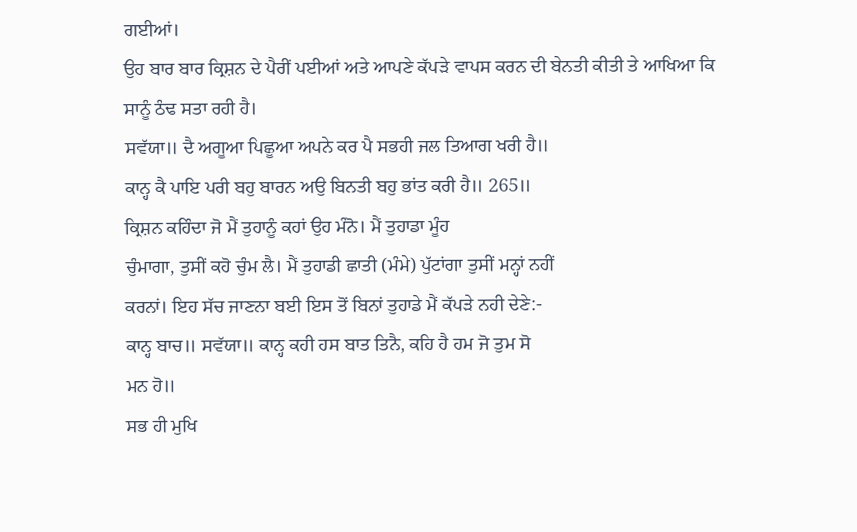ਗਈਆਂ।
ਉਹ ਬਾਰ ਬਾਰ ਕ੍ਰਿਸ਼ਨ ਦੇ ਪੈਰੀਂ ਪਈਆਂ ਅਤੇ ਆਪਣੇ ਕੱਪੜੇ ਵਾਪਸ ਕਰਨ ਦੀ ਬੇਨਤੀ ਕੀਤੀ ਤੇ ਆਖਿਆ ਕਿ
ਸਾਨੂੰ ਠੰਢ ਸਤਾ ਰਹੀ ਹੈ।
ਸਵੱਯਾ॥ ਦੈ ਅਗੂਆ ਪਿਛੂਆ ਅਪਨੇ ਕਰ ਪੈ ਸਭਹੀ ਜਲ ਤਿਆਗ ਖਰੀ ਹੈ॥
ਕਾਨ੍ਹ ਕੈ ਪਾਇ ਪਰੀ ਬਹੁ ਬਾਰਨ ਅਉ ਬਿਨਤੀ ਬਹੁ ਭਾਂਤ ਕਰੀ ਹੈ॥ 265॥
ਕ੍ਰਿਸ਼ਨ ਕਹਿੰਦਾ ਜੋ ਮੈਂ ਤੁਹਾਨੂੰ ਕਹਾਂ ਉਹ ਮੰਨੋ। ਮੈਂ ਤੁਹਾਡਾ ਮੂੰਹ
ਚੁੰਮਾਗਾ, ਤੁਸੀਂ ਕਹੋ ਚੁੰਮ ਲੈ। ਮੈਂ ਤੁਹਾਡੀ ਛਾਤੀ (ਮੰਮੇ) ਪੁੱਟਾਂਗਾ ਤੁਸੀਂ ਮਨ੍ਹਾਂ ਨਹੀਂ
ਕਰਨਾਂ। ਇਹ ਸੱਚ ਜਾਣਨਾ ਬਈ ਇਸ ਤੋਂ ਬਿਨਾਂ ਤੁਹਾਡੇ ਮੈਂ ਕੱਪੜੇ ਨਹੀ ਦੇਣੇ:-
ਕਾਨ੍ਹ ਬਾਚ॥ ਸਵੱਯਾ॥ ਕਾਨ੍ਹ ਕਹੀ ਹਸ ਬਾਤ ਤਿਨੈ, ਕਹਿ ਹੈ ਹਮ ਜੋ ਤੁਮ ਸੋ
ਮਨ ਹੋ॥
ਸਭ ਹੀ ਮੁਖਿ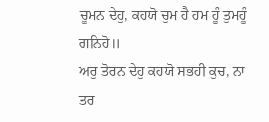ਚੂਮਨ ਦੇਹੁ, ਕਹਯੋ ਚੁਮ ਹੈ ਹਮ ਹੂੰ ਤੁਮਹੂੰ ਗਨਿਹੋ॥
ਅਰੁ ਤੋਰਨ ਦੇਹੁ ਕਹਯੋ ਸਭਹੀ ਕੁਚ, ਨਾ ਤਰ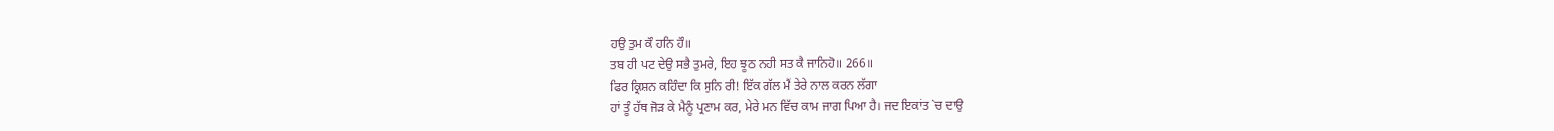ਹਉ ਤੁਮ ਕੌ ਹਨਿ ਹੌ॥
ਤਬ ਹੀ ਪਟ ਦੇਉ ਸਭੈ ਤੁਮਰੇ, ਇਹ ਝੂਠ ਨਹੀ ਸਤ ਕੈ ਜਾਨਿਹੋ॥ 266॥
ਫਿਰ ਕ੍ਰਿਸ਼ਨ ਕਹਿੰਦਾ ਕਿ ਸੁਨਿ ਰੀ! ਇੱਕ ਗੱਲ ਮੈਂ ਤੇਰੇ ਨਾਲ ਕਰਨ ਲੱਗਾ
ਹਾਂ ਤੂੰ ਹੱਥ ਜੋੜ ਕੇ ਮੈਨੂੰ ਪ੍ਰਣਾਮ ਕਰ, ਮੇਰੇ ਮਨ ਵਿੱਚ ਕਾਮ ਜਾਗ ਪਿਆ ਹੈ। ਜਦ ਇਕਾਂਤ `ਚ ਦਾਉ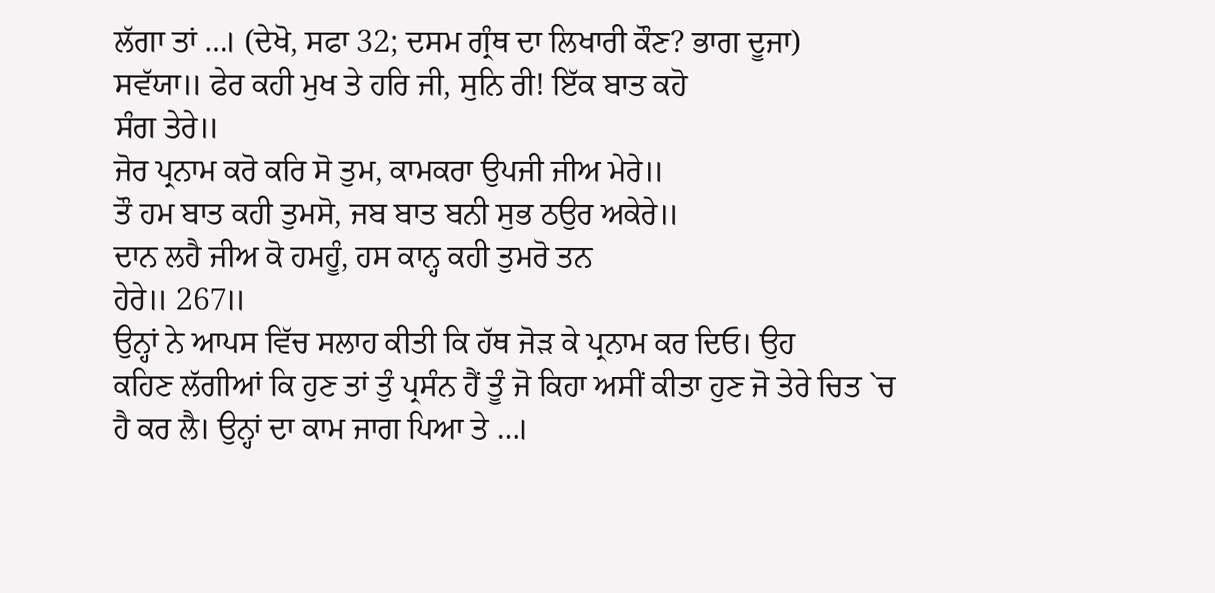ਲੱਗਾ ਤਾਂ …। (ਦੇਖੋ, ਸਫਾ 32; ਦਸਮ ਗ੍ਰੰਥ ਦਾ ਲਿਖਾਰੀ ਕੌਣ? ਭਾਗ ਦੂਜਾ)
ਸਵੱਯਾ॥ ਫੇਰ ਕਹੀ ਮੁਖ ਤੇ ਹਰਿ ਜੀ, ਸੁਨਿ ਰੀ! ਇੱਕ ਬਾਤ ਕਹੋ
ਸੰਗ ਤੇਰੇ॥
ਜੋਰ ਪ੍ਰਨਾਮ ਕਰੋ ਕਰਿ ਸੋ ਤੁਮ, ਕਾਮਕਰਾ ਉਪਜੀ ਜੀਅ ਮੇਰੇ॥
ਤੌ ਹਮ ਬਾਤ ਕਹੀ ਤੁਮਸੋ, ਜਬ ਬਾਤ ਬਨੀ ਸੁਭ ਠਉਰ ਅਕੇਰੇ॥
ਦਾਨ ਲਹੈ ਜੀਅ ਕੋ ਹਮਹੂੰ, ਹਸ ਕਾਨ੍ਹ ਕਹੀ ਤੁਮਰੋ ਤਨ
ਹੇਰੇ॥ 267॥
ਉਨ੍ਹਾਂ ਨੇ ਆਪਸ ਵਿੱਚ ਸਲਾਹ ਕੀਤੀ ਕਿ ਹੱਥ ਜੋੜ ਕੇ ਪ੍ਰਨਾਮ ਕਰ ਦਿਓ। ਉਹ
ਕਹਿਣ ਲੱਗੀਆਂ ਕਿ ਹੁਣ ਤਾਂ ਤੁੰ ਪ੍ਰਸੰਨ ਹੈਂ ਤੂੰ ਜੋ ਕਿਹਾ ਅਸੀਂ ਕੀਤਾ ਹੁਣ ਜੋ ਤੇਰੇ ਚਿਤ `ਚ
ਹੈ ਕਰ ਲੈ। ਉਨ੍ਹਾਂ ਦਾ ਕਾਮ ਜਾਗ ਪਿਆ ਤੇ …।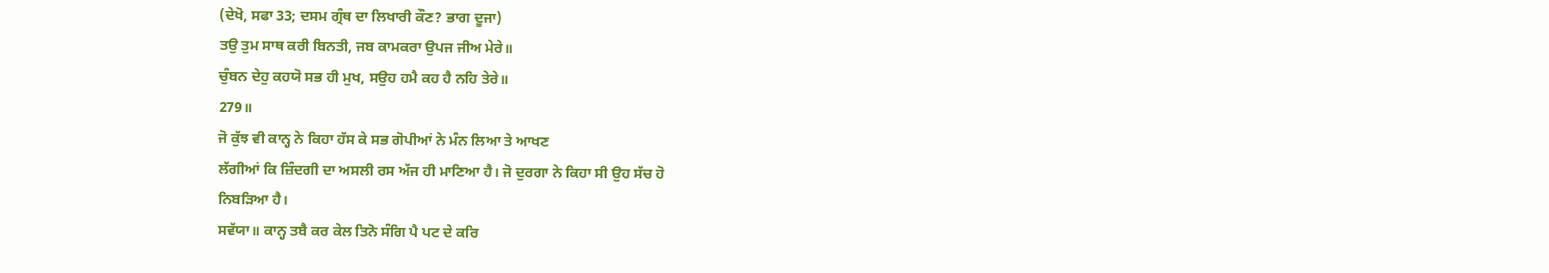(ਦੇਖੋ, ਸਫਾ 33; ਦਸਮ ਗ੍ਰੰਥ ਦਾ ਲਿਖਾਰੀ ਕੌਣ? ਭਾਗ ਦੂਜਾ)
ਤਉ ਤੁਮ ਸਾਥ ਕਰੀ ਬਿਨਤੀ, ਜਬ ਕਾਮਕਰਾ ਉਪਜ ਜੀਅ ਮੇਰੇ॥
ਚੁੰਬਨ ਦੇਹੁ ਕਹਯੋ ਸਭ ਹੀ ਮੁਖ, ਸਉਹ ਹਮੈ ਕਹ ਹੈ ਨਹਿ ਤੇਰੇ॥
279॥
ਜੋ ਕੁੱਝ ਵੀ ਕਾਨ੍ਹ ਨੇ ਕਿਹਾ ਹੱਸ ਕੇ ਸਭ ਗੋਪੀਆਂ ਨੇ ਮੰਨ ਲਿਆ ਤੇ ਆਖਣ
ਲੱਗੀਆਂ ਕਿ ਜ਼ਿੰਦਗੀ ਦਾ ਅਸਲੀ ਰਸ ਅੱਜ ਹੀ ਮਾਣਿਆ ਹੈ। ਜੋ ਦੁਰਗਾ ਨੇ ਕਿਹਾ ਸੀ ਉਹ ਸੱਚ ਹੋ
ਨਿਬੜਿਆ ਹੈ।
ਸਵੱਯਾ॥ ਕਾਨ੍ਹ ਤਬੈ ਕਰ ਕੇਲ ਤਿਨੋ ਸੰਗਿ ਪੈ ਪਟ ਦੇ ਕਰਿ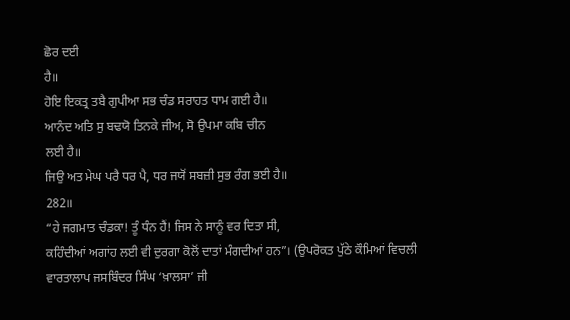ਛੋਰ ਦਈ
ਹੈ॥
ਹੋਇ ਇਕਤ੍ਰ ਤਬੈ ਗੁਪੀਆ ਸਭ ਚੰਡ ਸਰਾਹਤ ਧਾਮ ਗਈ ਹੈ॥
ਆਨੰਦ ਅਤਿ ਸੁ ਬਢਯੋ ਤਿਨਕੇ ਜੀਅ, ਸੋ ਉਪਮਾ ਕਬਿ ਚੀਨ
ਲਈ ਹੈ॥
ਜਿਉ ਅਤ ਮੇਘ ਪਰੈ ਧਰ ਪੈ, ਧਰ ਜਯੋਂ ਸਬਜ਼ੀ ਸੁਭ ਰੰਗ ਭਈ ਹੈ॥
282॥
“ਹੇ ਜਗਮਾਤ ਚੰਡਕਾ! ਤੂੰ ਧੰਨ ਹੈਂ! ਜਿਸ ਨੇ ਸਾਨੂੰ ਵਰ ਦਿਤਾ ਸੀ,
ਕਹਿੰਦੀਆਂ ਅਗਾਂਹ ਲਈ ਵੀ ਦੁਰਗਾ ਕੋਲੋਂ ਦਾਤਾਂ ਮੰਗਦੀਆਂ ਹਨ”। (ਉਪਰੋਕਤ ਪੁੱਠੇ ਕੌਮਿਆਂ ਵਿਚਲੀ
ਵਾਰਤਾਲਾਪ ਜਸਬਿੰਦਰ ਸਿੰਘ ‘ਖ਼ਾਲਸਾ’ ਜੀ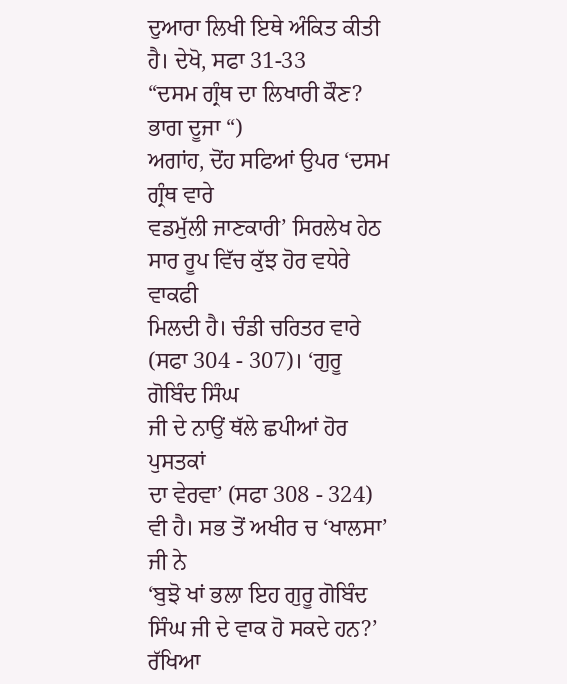ਦੁਆਰਾ ਲਿਖੀ ਇਥੇ ਅੰਕਿਤ ਕੀਤੀ ਹੈ। ਦੇਖੋ, ਸਫਾ 31-33
“ਦਸਮ ਗ੍ਰੰਥ ਦਾ ਲਿਖਾਰੀ ਕੌਣ? ਭਾਗ ਦੂਜਾ “)
ਅਗਾਂਹ, ਦੋਂਹ ਸਫਿਆਂ ਉਪਰ ‘ਦਸਮ ਗ੍ਰੰਥ ਵਾਰੇ
ਵਡਮੁੱਲੀ ਜਾਣਕਾਰੀ’ ਸਿਰਲੇਖ ਹੇਠ ਸਾਰ ਰੂਪ ਵਿੱਚ ਕੁੱਝ ਹੋਰ ਵਧੇਰੇ ਵਾਕਫੀ
ਮਿਲਦੀ ਹੈ। ਚੰਡੀ ਚਰਿਤਰ ਵਾਰੇ (ਸਫਾ 304 - 307)। ‘ਗੁਰੂ ਗੋਬਿੰਦ ਸਿੰਘ
ਜੀ ਦੇ ਨਾਉਂ ਥੱਲੇ ਛਪੀਆਂ ਹੋਰ ਪੁਸਤਕਾਂ
ਦਾ ਵੇਰਵਾ’ (ਸਫਾ 308 - 324) ਵੀ ਹੈ। ਸਭ ਤੋਂ ਅਖੀਰ ਚ ‘ਖਾਲਸਾ’ ਜੀ ਨੇ
‘ਬੁਝੋ ਖਾਂ ਭਲਾ ਇਹ ਗੁਰੂ ਗੋਬਿੰਦ
ਸਿੰਘ ਜੀ ਦੇ ਵਾਕ ਹੋ ਸਕਦੇ ਹਨ?’
ਰੱਖਿਆ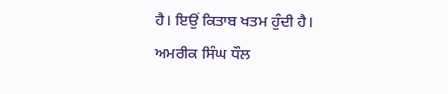ਹੈ। ਇਉਂ ਕਿਤਾਬ ਖਤਮ ਹੁੰਦੀ ਹੈ।
ਅਮਰੀਕ ਸਿੰਘ ਧੌਲ